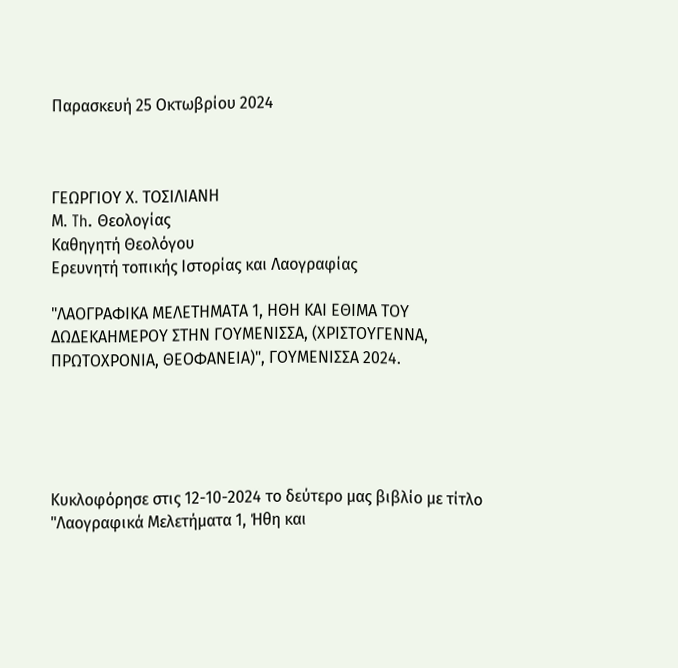Παρασκευή 25 Οκτωβρίου 2024



ΓΕΩΡΓΙΟΥ Χ. ΤΟΣΙΛΙΑΝΗ
Μ. Th. Θεολογίας
Καθηγητή Θεολόγου
Ερευνητή τοπικής Ιστορίας και Λαογραφίας

"ΛΑΟΓΡΑΦΙΚΑ ΜΕΛΕΤΗΜΑΤΑ 1, ΗΘΗ ΚΑΙ ΕΘΙΜΑ ΤΟΥ ΔΩΔΕΚΑΗΜΕΡΟΥ ΣΤΗΝ ΓΟΥΜΕΝΙΣΣΑ, (ΧΡΙΣΤΟΥΓΕΝΝΑ, ΠΡΩΤΟΧΡΟΝΙΑ, ΘΕΟΦΑΝΕΙΑ)", ΓΟΥΜΕΝΙΣΣΑ 2024.





Κυκλοφόρησε στις 12-10-2024 το δεύτερο μας βιβλίο με τίτλο "Λαογραφικά Μελετήματα 1, Ήθη και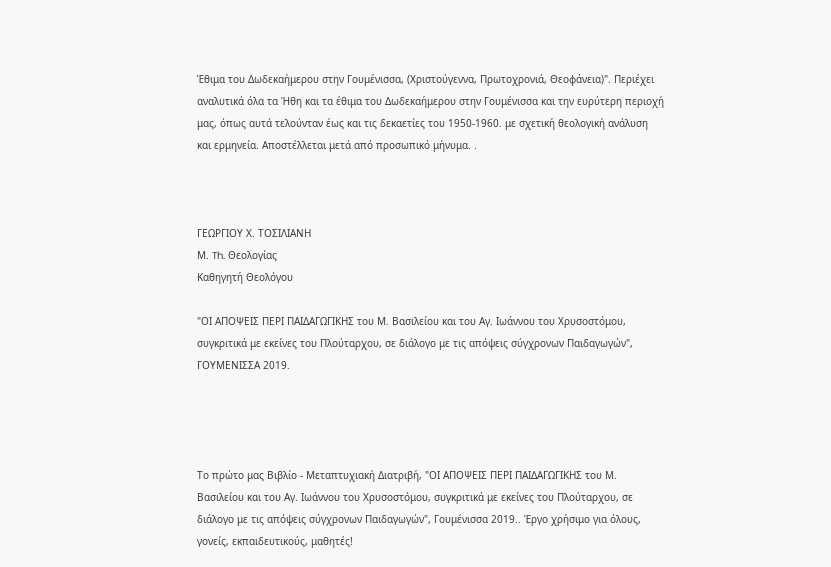Έθιμα του Δωδεκαήμερου στην Γουμένισσα, (Χριστούγεννα, Πρωτοχρονιά, Θεοφάνεια)". Περιέχει αναλυτικά όλα τα Ήθη και τα έθιμα του Δωδεκαήμερου στην Γουμένισσα και την ευρύτερη περιοχή μας, όπως αυτά τελούνταν έως και τις δεκαετίες του 1950-1960. με σχετική θεολογική ανάλυση και ερμηνεία. Αποστέλλεται μετά από προσωπικό μήνυμα. .



ΓΕΩΡΓΙΟΥ Χ. ΤΟΣΙΛΙΑΝΗ
Μ. Th. Θεολογίας
Καθηγητή Θεολόγου

"ΟΙ ΑΠΟΨΕΙΣ ΠΕΡΙ ΠΑΙΔΑΓΩΓΙΚΗΣ του Μ. Βασιλείου και του Αγ. Ιωάννου του Χρυσοστόμου, συγκριτικά με εκείνες του Πλούταρχου, σε διάλογο με τις απόψεις σύγχρονων Παιδαγωγών", ΓΟΥΜΕΝΙΣΣΑ 2019.




Το πρώτο μας Βιβλίο - Μεταπτυχιακή Διατριβή, "ΟΙ ΑΠΟΨΕΙΣ ΠΕΡΙ ΠΑΙΔΑΓΩΓΙΚΗΣ του Μ. Βασιλείου και του Αγ. Ιωάννου του Χρυσοστόμου, συγκριτικά με εκείνες του Πλούταρχου, σε διάλογο με τις απόψεις σύγχρονων Παιδαγωγών", Γουμένισσα 2019.. Έργο χρήσιμο για όλους, γονείς, εκπαιδευτικούς, μαθητές!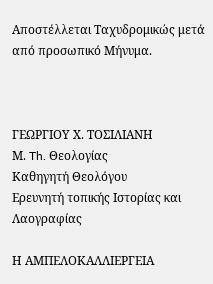Αποστέλλεται Ταχυδρομικώς μετά από προσωπικό Μήνυμα.



ΓΕΩΡΓΙΟΥ Χ. ΤΟΣΙΛΙΑΝΗ
Μ. Th. Θεολογίας
Καθηγητή Θεολόγου
Ερευνητή τοπικής Ιστορίας και Λαογραφίας

Η ΑΜΠΕΛΟΚΑΛΛΙΕΡΓΕΙΑ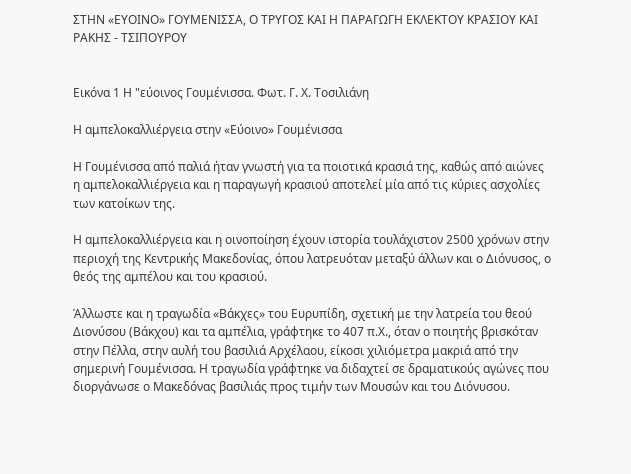ΣΤΗΝ «ΕΥΟΙΝΟ» ΓΟΥΜΕΝΙΣΣΑ, Ο ΤΡΥΓΟΣ ΚΑΙ Η ΠΑΡΑΓΩΓΗ ΕΚΛΕΚΤΟΥ ΚΡΑΣΙΟΥ ΚΑΙ ΡΑΚΗΣ - ΤΣΙΠΟΥΡΟΥ


Εικόνα 1 Η "εύοινος Γουμένισσα. Φωτ. Γ. Χ. Τοσιλιάνη

Η αμπελοκαλλιέργεια στην «Εύοινο» Γουμένισσα

Η Γουμένισσα από παλιά ήταν γνωστή για τα ποιοτικά κρασιά της, καθώς από αιώνες η αμπελοκαλλιέργεια και η παραγωγή κρασιού αποτελεί μία από τις κύριες ασχολίες των κατοίκων της.

Η αμπελοκαλλιέργεια και η οινοποίηση έχουν ιστορία τουλάχιστον 2500 χρόνων στην περιοχή της Κεντρικής Μακεδονίας, όπου λατρευόταν μεταξύ άλλων και ο Διόνυσος, ο θεός της αμπέλου και του κρασιού.

Άλλωστε και η τραγωδία «Βάκχες» του Ευρυπίδη, σχετική με την λατρεία του θεού Διονύσου (Βάκχου) και τα αμπέλια, γράφτηκε το 407 π.Χ., όταν ο ποιητής βρισκόταν στην Πέλλα, στην αυλή του βασιλιά Αρχέλαου, είκοσι χιλιόμετρα μακριά από την σημερινή Γουμένισσα. Η τραγωδία γράφτηκε να διδαχτεί σε δραματικούς αγώνες που διοργάνωσε ο Μακεδόνας βασιλιάς προς τιμήν των Μουσών και του Διόνυσου.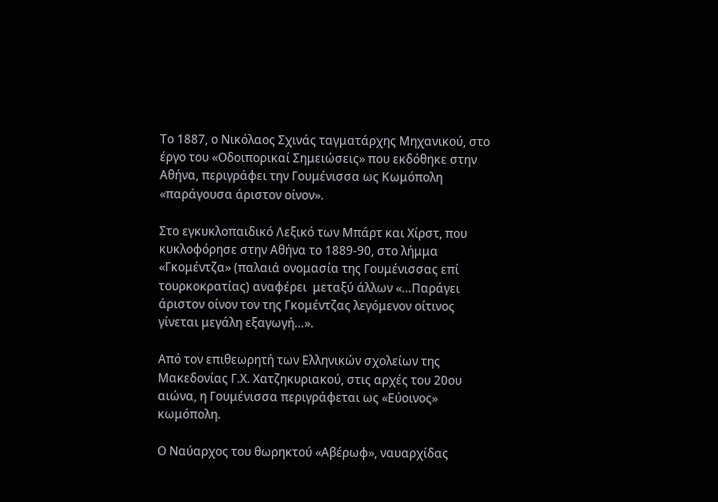Το 1887, ο Νικόλαος Σχινάς ταγματάρχης Μηχανικού, στο έργο του «Οδοιπορικαί Σημειώσεις» που εκδόθηκε στην Αθήνα, περιγράφει την Γουμένισσα ως Κωμόπολη «παράγουσα άριστον οίνον».

Στο εγκυκλοπαιδικό Λεξικό των Μπάρτ και Χίρστ, που κυκλοφόρησε στην Αθήνα το 1889-90, στο λήμμα «Γκομέντζα» (παλαιά ονομασία της Γουμένισσας επί τουρκοκρατίας) αναφέρει  μεταξύ άλλων «…Παράγει άριστον οίνον τον της Γκομέντζας λεγόμενον οίτινος γίνεται μεγάλη εξαγωγή…».

Από τον επιθεωρητή των Ελληνικών σχολείων της Μακεδονίας Γ.Χ. Χατζηκυριακού, στις αρχές του 20ου αιώνα, η Γουμένισσα περιγράφεται ως «Εύοινος» κωμόπολη.

Ο Ναύαρχος του θωρηκτού «Αβέρωφ», ναυαρχίδας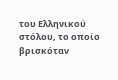του Ελληνικού στόλου, το οποίο βρισκόταν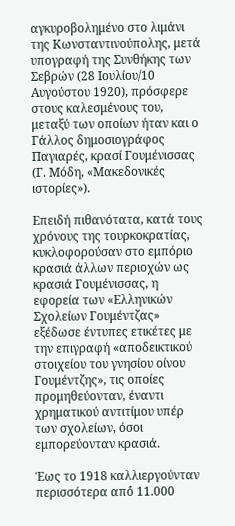αγκυροβολημένο στο λιμάνι της Κωνσταντινούπολης, μετά υπογραφή της Συνθήκης των Σεβρών (28 Ιουλίου/10 Αυγούστου 1920), πρόσφερε στους καλεσμένους του, μεταξύ των οποίων ήταν και ο Γάλλος δημοσιογράφος Παγιαρές, κρασί Γουμένισσας (Γ. Μόδη, «Μακεδονικές ιστορίες»).

Επειδή πιθανότατα, κατά τους χρόνους της τουρκοκρατίας, κυκλοφορούσαν στο εμπόριο κρασιά άλλων περιοχών ως κρασιά Γουμένισσας, η εφορεία των «Ελληνικών Σχολείων Γουμέντζας» εξέδωσε έντυπες ετικέτες με την επιγραφή «αποδεικτικού στοιχείου του γνησίου οίνου Γουμέντζης», τις οποίες προμηθεύονταν, έναντι χρηματικού αντιτίμου υπέρ των σχολείων, όσοι εμπορεύονταν κρασιά.

Έως το 1918 καλλιεργούνταν περισσότερα από́ 11.000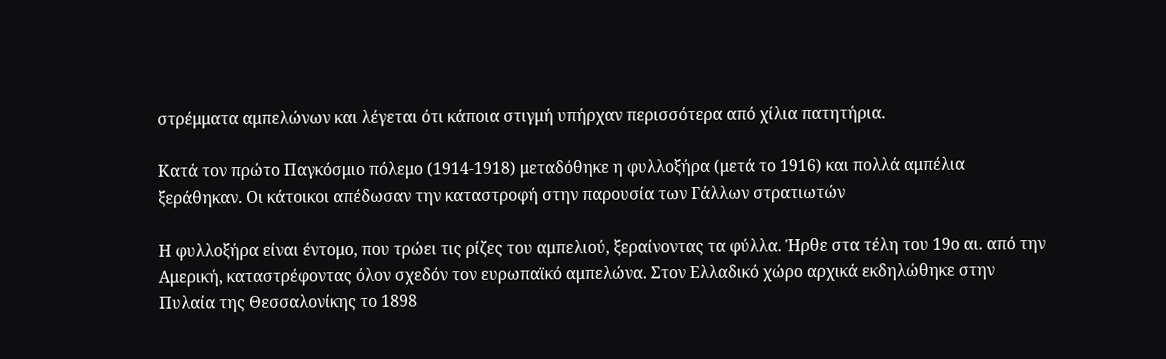στρέμματα αμπελώνων και λέγεται ότι κάποια στιγμή υπήρχαν περισσότερα από χίλια πατητήρια.

Κατά τον πρώτο Παγκόσμιο πόλεμο (1914-1918) μεταδόθηκε η φυλλοξήρα (μετά το 1916) και πολλά αμπέλια ξεράθηκαν. Οι κάτοικοι απέδωσαν την καταστροφή στην παρουσία των Γάλλων στρατιωτών

Η φυλλοξήρα είναι έντομο, που τρώει τις ρίζες του αμπελιού, ξεραίνοντας τα φύλλα. Ήρθε στα τέλη του 19ο αι. από την Αμερική, καταστρέφοντας όλον σχεδόν τον ευρωπαϊκό αμπελώνα. Στον Ελλαδικό χώρο αρχικά εκδηλώθηκε στην Πυλαία της Θεσσαλονίκης το 1898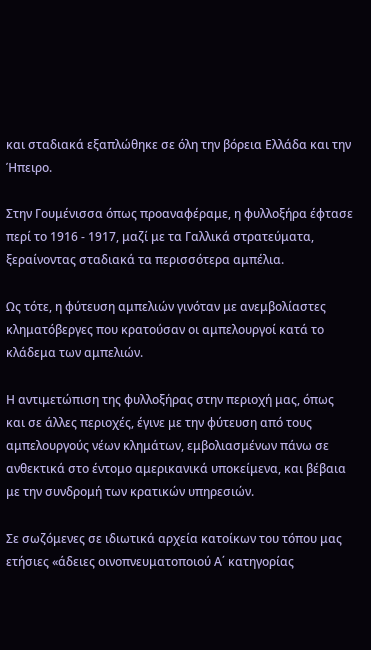και σταδιακά εξαπλώθηκε σε όλη την βόρεια Ελλάδα και την Ήπειρο.

Στην Γουμένισσα όπως προαναφέραμε, η φυλλοξήρα έφτασε περί το 1916 - 1917, μαζί με τα Γαλλικά στρατεύματα, ξεραίνοντας σταδιακά τα περισσότερα αμπέλια.

Ως τότε, η φύτευση αμπελιών γινόταν με ανεμβολίαστες κληματόβεργες που κρατούσαν οι αμπελουργοί κατά το κλάδεμα των αμπελιών.

Η αντιμετώπιση της φυλλοξήρας στην περιοχή μας, όπως και σε άλλες περιοχές, έγινε με την φύτευση από τους αμπελουργούς νέων κλημάτων, εμβολιασμένων πάνω σε ανθεκτικά στο έντομο αμερικανικά υποκείμενα, και βέβαια με την συνδρομή των κρατικών υπηρεσιών.

Σε σωζόμενες σε ιδιωτικά αρχεία κατοίκων του τόπου μας ετήσιες «άδειες οινοπνευματοποιού Α΄ κατηγορίας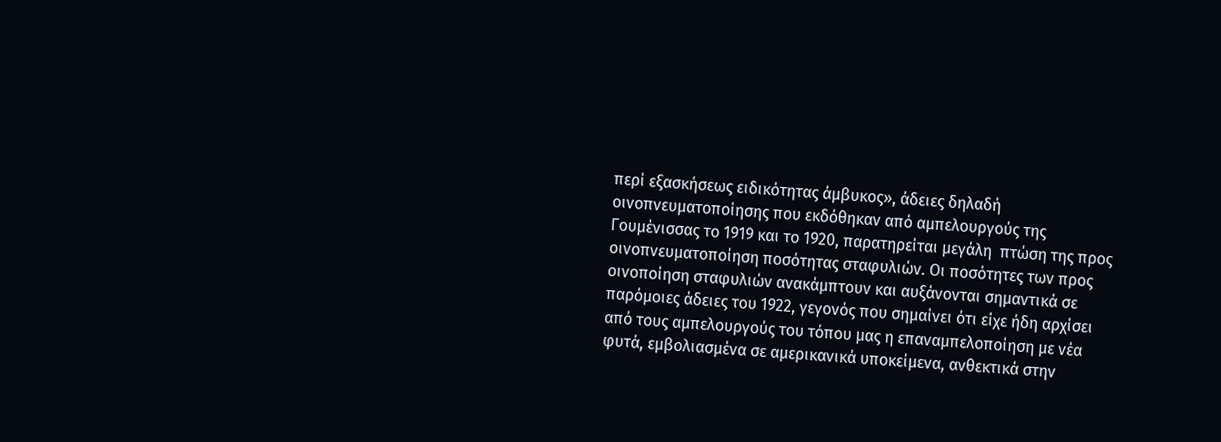περί εξασκήσεως ειδικότητας άμβυκος», άδειες δηλαδή οινοπνευματοποίησης που εκδόθηκαν από αμπελουργούς της Γουμένισσας το 1919 και το 1920, παρατηρείται μεγάλη  πτώση της προς οινοπνευματοποίηση ποσότητας σταφυλιών. Οι ποσότητες των προς οινοποίηση σταφυλιών ανακάμπτουν και αυξάνονται σημαντικά σε παρόμοιες άδειες του 1922, γεγονός που σημαίνει ότι είχε ήδη αρχίσει από τους αμπελουργούς του τόπου μας η επαναμπελοποίηση με νέα φυτά, εμβολιασμένα σε αμερικανικά υποκείμενα, ανθεκτικά στην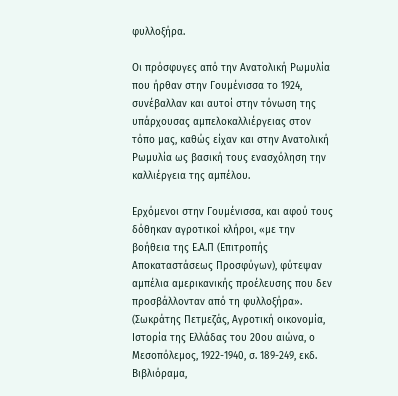φυλλοξήρα.

Οι πρόσφυγες από την Ανατολική Ρωμυλία που ήρθαν στην Γουμένισσα το 1924, συνέβαλλαν και αυτοί στην τόνωση της  υπάρχουσας αμπελοκαλλιέργειας στον τόπο μας, καθώς είχαν και στην Ανατολική Ρωμυλία ως βασική τους ενασχόληση την καλλιέργεια της αμπέλου.

Ερχόμενοι στην Γουμένισσα, και αφού τους δόθηκαν αγροτικοί κλήροι, «με την βοήθεια της Ε.Α.Π (Επιτροπής Αποκαταστάσεως Προσφύγων), φύτεψαν αμπέλια αμερικανικής προέλευσης που δεν προσβάλλονταν από τη φυλλοξήρα». (Σωκράτης Πετμεζάς, Αγροτική οικονομία, Ιστορία της Ελλάδας του 20ου αιώνα, ο Μεσοπόλεμος, 1922-1940, σ. 189-249, εκδ. Βιβλιόραμα,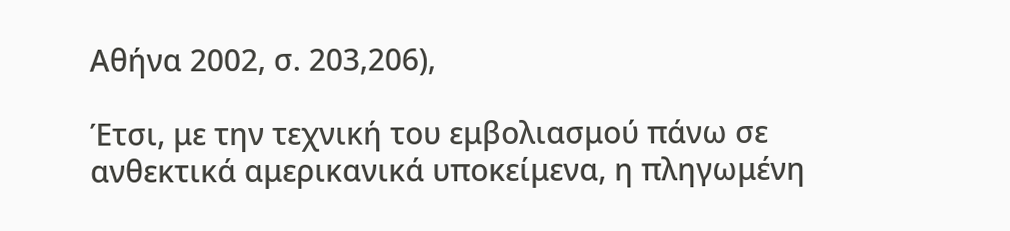Αθήνα 2002, σ. 203,206),

Έτσι, με την τεχνική του εμβολιασμού πάνω σε ανθεκτικά αμερικανικά υποκείμενα, η πληγωμένη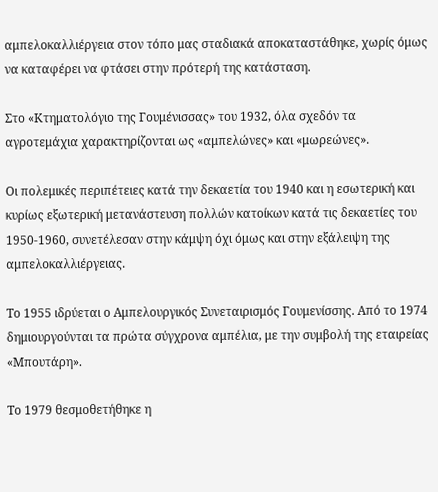αμπελοκαλλιέργεια στον τόπο μας σταδιακά αποκαταστάθηκε, χωρίς όμως να καταφέρει να φτάσει στην πρότερή της κατάσταση.

Στο «Κτηματολόγιο της Γουμένισσας» του 1932, όλα σχεδόν τα αγροτεμάχια χαρακτηρίζονται ως «αμπελώνες» και «μωρεώνες».

Οι πολεμικές περιπέτειες κατά την δεκαετία του 1940 και η εσωτερική και κυρίως εξωτερική μετανάστευση πολλών κατοίκων κατά τις δεκαετίες του 1950-1960, συνετέλεσαν στην κάμψη όχι όμως και στην εξάλειψη της αμπελοκαλλιέργειας.

Το 1955 ιδρύεται ο Αμπελουργικός Συνεταιρισμός Γουμενίσσης. Από το 1974 δημιουργούνται τα πρώτα σύγχρονα αμπέλια, με την συμβολή της εταιρείας «Μπουτάρη».

Το 1979 θεσμοθετήθηκε η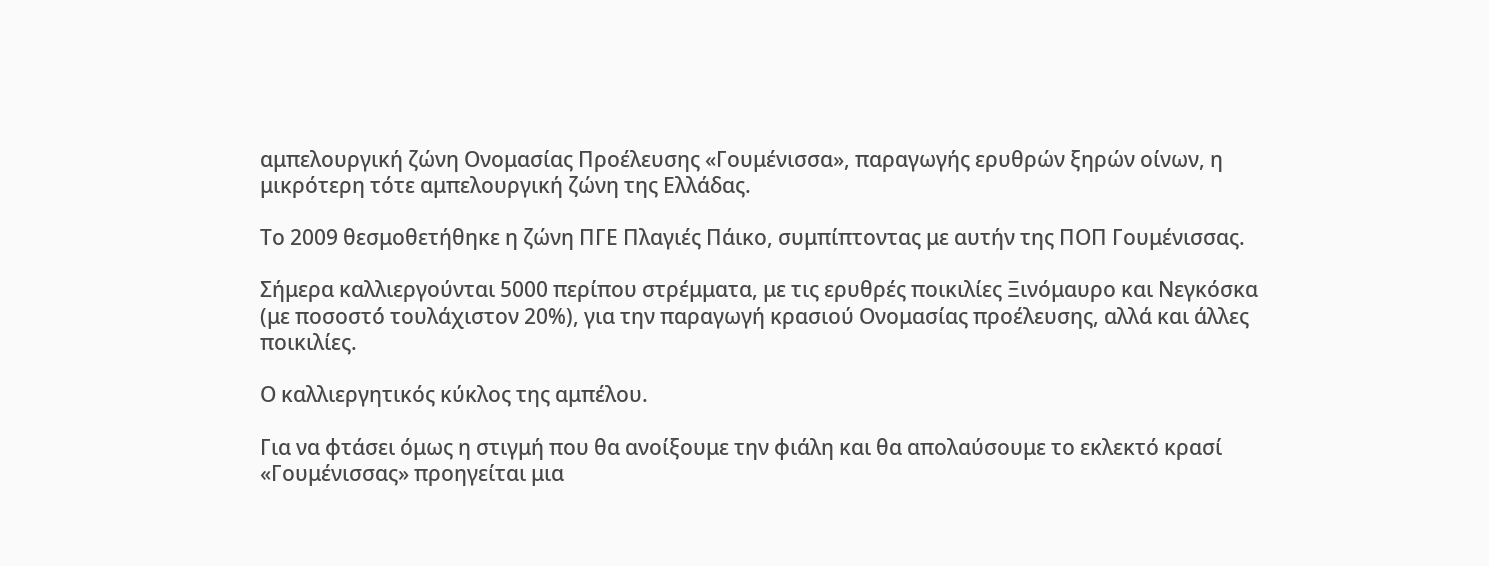αμπελουργική ζώνη Ονομασίας Προέλευσης «Γουμένισσα», παραγωγής ερυθρών ξηρών οίνων, η μικρότερη τότε αμπελουργική ζώνη της Ελλάδας.

Το 2009 θεσμοθετήθηκε η ζώνη ΠΓΕ Πλαγιές Πάικο, συμπίπτοντας με αυτήν της ΠΟΠ Γουμένισσας.

Σήμερα καλλιεργούνται 5000 περίπου στρέμματα, με τις ερυθρές ποικιλίες Ξινόμαυρο και Νεγκόσκα (με ποσοστό́ τουλάχιστον 20%), για την παραγωγή κρασιού Ονομασίας προέλευσης, αλλά και άλλες ποικιλίες.

Ο καλλιεργητικός κύκλος της αμπέλου.

Για να φτάσει όμως η στιγμή που θα ανοίξουμε την φιάλη και θα απολαύσουμε το εκλεκτό κρασί «Γουμένισσας» προηγείται μια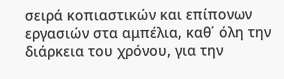σειρά κοπιαστικών και επίπονων εργασιών στα αμπέλια, καθ΄ όλη την διάρκεια του χρόνου, για την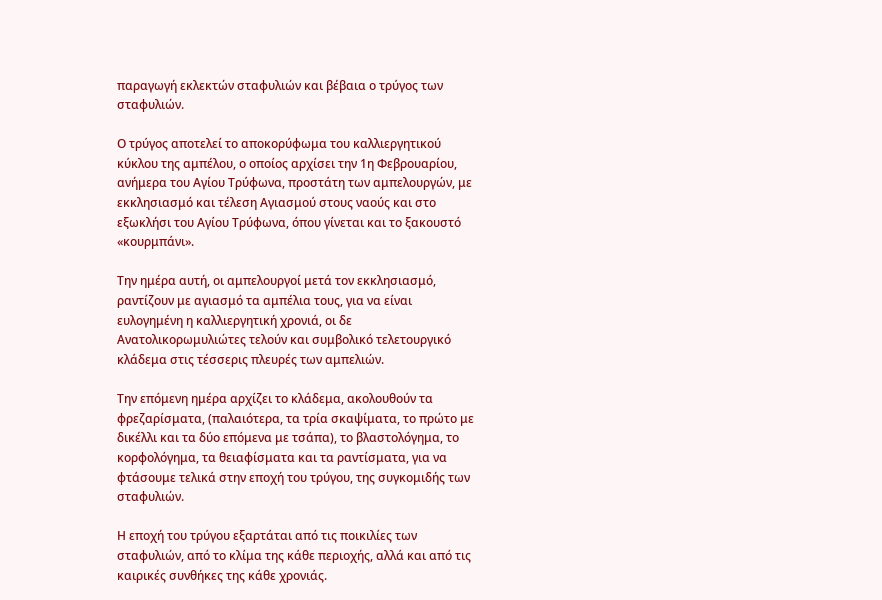παραγωγή εκλεκτών σταφυλιών και βέβαια ο τρύγος των σταφυλιών.

Ο τρύγος αποτελεί το αποκορύφωμα του καλλιεργητικού κύκλου της αμπέλου, ο οποίος αρχίσει την 1η Φεβρουαρίου, ανήμερα του Αγίου Τρύφωνα, προστάτη των αμπελουργών, με εκκλησιασμό και τέλεση Αγιασμού στους ναούς και στο εξωκλήσι του Αγίου Τρύφωνα, όπου γίνεται και το ξακουστό «κουρμπάνι».

Την ημέρα αυτή, οι αμπελουργοί μετά τον εκκλησιασμό, ραντίζουν με αγιασμό τα αμπέλια τους, για να είναι ευλογημένη η καλλιεργητική χρονιά, οι δε Ανατολικορωμυλιώτες τελούν και συμβολικό τελετουργικό κλάδεμα στις τέσσερις πλευρές των αμπελιών.

Την επόμενη ημέρα αρχίζει το κλάδεμα, ακολουθούν τα φρεζαρίσματα, (παλαιότερα, τα τρία σκαψίματα, το πρώτο με δικέλλι και τα δύο επόμενα με τσάπα), το βλαστολόγημα, το κορφολόγημα, τα θειαφίσματα και τα ραντίσματα, για να φτάσουμε τελικά στην εποχή του τρύγου, της συγκομιδής των σταφυλιών.

Η εποχή του τρύγου εξαρτάται από τις ποικιλίες των σταφυλιών, από το κλίμα της κάθε περιοχής, αλλά και από τις καιρικές συνθήκες της κάθε χρονιάς.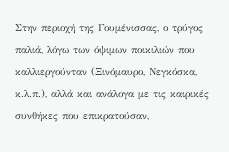Στην περιοχή της Γουμένισσας, ο τρύγος παλιά, λόγω των όψιμων ποικιλιών που καλλιεργούνταν (Ξινόμαυρο, Νεγκόσκα, κ.λ.π.), αλλά και ανάλογα με τις καιρικές συνθήκες που επικρατούσαν,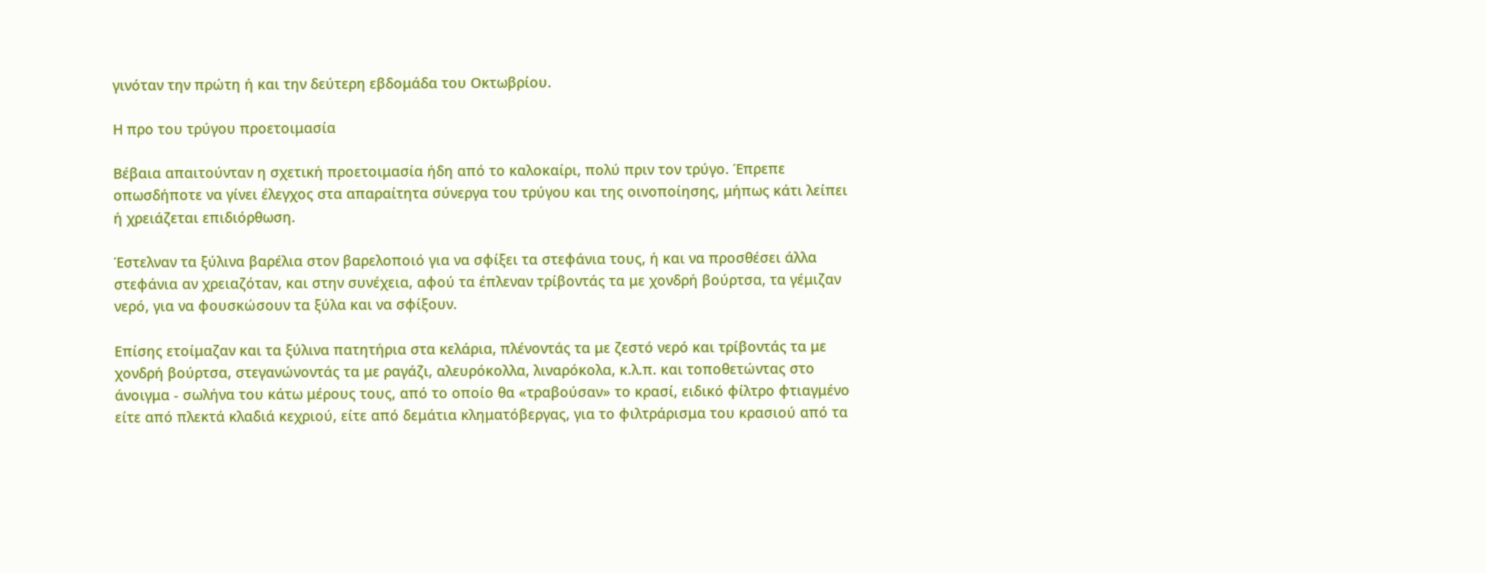γινόταν την πρώτη ή και την δεύτερη εβδομάδα του Οκτωβρίου.

Η προ του τρύγου προετοιμασία

Βέβαια απαιτούνταν η σχετική προετοιμασία ήδη από το καλοκαίρι, πολύ πριν τον τρύγο. Έπρεπε οπωσδήποτε να γίνει έλεγχος στα απαραίτητα σύνεργα του τρύγου και της οινοποίησης, μήπως κάτι λείπει ή χρειάζεται επιδιόρθωση.

Έστελναν τα ξύλινα βαρέλια στον βαρελοποιό για να σφίξει τα στεφάνια τους, ή και να προσθέσει άλλα στεφάνια αν χρειαζόταν, και στην συνέχεια, αφού τα έπλεναν τρίβοντάς τα με χονδρή βούρτσα, τα γέμιζαν νερό, για να φουσκώσουν τα ξύλα και να σφίξουν.

Επίσης ετοίμαζαν και τα ξύλινα πατητήρια στα κελάρια, πλένοντάς τα με ζεστό νερό και τρίβοντάς τα με χονδρή βούρτσα, στεγανώνοντάς τα με ραγάζι, αλευρόκολλα, λιναρόκολα, κ.λ.π. και τοποθετώντας στο άνοιγμα - σωλήνα του κάτω μέρους τους, από το οποίο θα «τραβούσαν» το κρασί, ειδικό φίλτρο φτιαγμένο είτε από πλεκτά κλαδιά κεχριού, είτε από δεμάτια κληματόβεργας, για το φιλτράρισμα του κρασιού από τα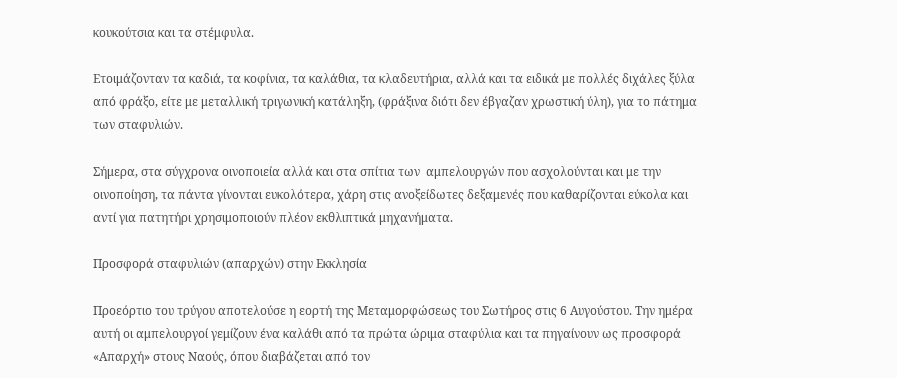κουκούτσια και τα στέμφυλα.

Ετοιμάζονταν τα καδιά, τα κοφίνια, τα καλάθια, τα κλαδευτήρια, αλλά και τα ειδικά με πολλές διχάλες ξύλα από φράξο, είτε με μεταλλική τριγωνική κατάληξη, (φράξινα διότι δεν έβγαζαν χρωστική ύλη), για το πάτημα των σταφυλιών.

Σήμερα, στα σύγχρονα οινοποιεία αλλά και στα σπίτια των  αμπελουργών που ασχολούνται και με την οινοποίηση, τα πάντα γίνονται ευκολότερα, χάρη στις ανοξείδωτες δεξαμενές που καθαρίζονται εύκολα και αντί για πατητήρι χρησιμοποιούν πλέον εκθλιπτικά μηχανήματα.

Προσφορά σταφυλιών (απαρχών) στην Εκκλησία

Προεόρτιο του τρύγου αποτελούσε η εορτή της Μεταμορφώσεως του Σωτήρος στις 6 Αυγούστου. Την ημέρα αυτή οι αμπελουργοί γεμίζουν ένα καλάθι από τα πρώτα ώριμα σταφύλια και τα πηγαίνουν ως προσφορά «Απαρχή» στους Ναούς, όπου διαβάζεται από τον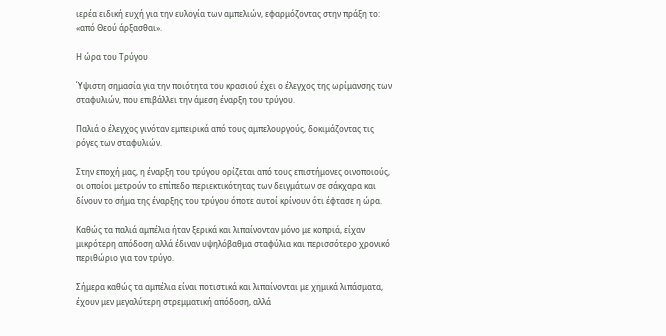ιερέα ειδική ευχή για την ευλογία των αμπελιών, εφαρμόζοντας στην πράξη το: «από Θεού άρξασθαι».

Η ώρα του Τρύγου

Ύψιστη σημασία για την ποιότητα του κρασιού έχει ο έλεγχος της ωρίμανσης των σταφυλιών, που επιβάλλει την άμεση έναρξη του τρύγου.

Παλιά ο έλεγχος γινόταν εμπειρικά από τους αμπελουργούς, δοκιμάζοντας τις ρόγες των σταφυλιών.

Στην εποχή μας, η έναρξη του τρύγου ορίζεται από τους επιστήμονες οινοποιούς, οι οποίοι μετρούν το επίπεδο περιεκτικότητας των δειγμάτων σε σάκχαρα και δίνουν το σήμα της έναρξης του τρύγου όποτε αυτοί κρίνουν ότι έφτασε η ώρα.

Καθώς τα παλιά αμπέλια ήταν ξερικά και λιπαίνονταν μόνο με κοπριά, είχαν μικρότερη απόδοση αλλά έδιναν υψηλόβαθμα σταφύλια και περισσότερο χρονικό περιθώριο για τον τρύγο.

Σήμερα καθώς τα αμπέλια είναι ποτιστικά και λιπαίνονται με χημικά λιπάσματα, έχουν μεν μεγαλύτερη στρεμματική απόδοση, αλλά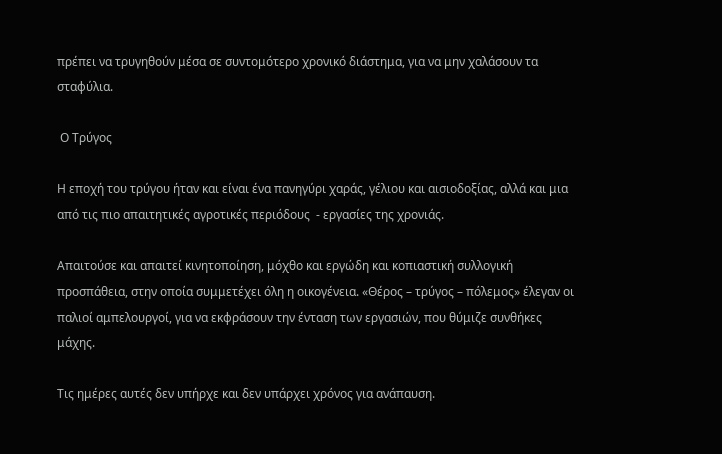πρέπει να τρυγηθούν μέσα σε συντομότερο χρονικό διάστημα, για να μην χαλάσουν τα σταφύλια.

 Ο Τρύγος

Η εποχή του τρύγου ήταν και είναι ένα πανηγύρι χαράς, γέλιου και αισιοδοξίας, αλλά και μια από τις πιο απαιτητικές αγροτικές περιόδους  - εργασίες της χρονιάς.

Απαιτούσε και απαιτεί κινητοποίηση, μόχθο και εργώδη και κοπιαστική συλλογική προσπάθεια, στην οποία συμμετέχει όλη η οικογένεια. «Θέρος – τρύγος – πόλεμος» έλεγαν οι παλιοί αμπελουργοί, για να εκφράσουν την ένταση των εργασιών, που θύμιζε συνθήκες μάχης.

Τις ημέρες αυτές δεν υπήρχε και δεν υπάρχει χρόνος για ανάπαυση.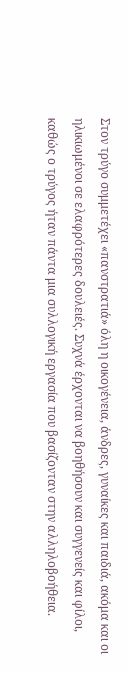Στον τρύγο συμμετέχει «πανστρατιά» όλη η οικογένεια, άνδρες, γυναίκες και παιδιά, ακόμα και οι ηλικιωμένοι σε ελαφρότερες δουλειές. Συχνά έρχονται να βοηθήσουν και συγγενείς και φίλοι, καθώς ο τρύγος ήταν πάντα μια συλλογική εργασία που βασίζονταν στην αλληλοβοήθεια.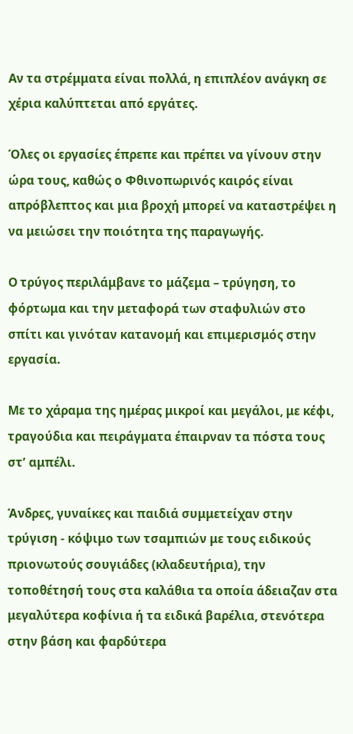Αν τα στρέμματα είναι πολλά, η επιπλέον ανάγκη σε χέρια καλύπτεται από εργάτες.

Όλες οι εργασίες έπρεπε και πρέπει να γίνουν στην ώρα τους, καθώς ο Φθινοπωρινός καιρός είναι απρόβλεπτος και μια βροχή μπορεί να καταστρέψει η να μειώσει την ποιότητα της παραγωγής.

Ο τρύγος περιλάμβανε το μάζεμα – τρύγηση, το φόρτωμα και την μεταφορά των σταφυλιών στο σπίτι και γινόταν κατανομή και επιμερισμός στην εργασία.

Με το χάραμα της ημέρας μικροί και μεγάλοι, με κέφι, τραγούδια και πειράγματα έπαιρναν τα πόστα τους στ’ αμπέλι.

Άνδρες, γυναίκες και παιδιά συμμετείχαν στην τρύγιση - κόψιμο των τσαμπιών με τους ειδικούς πριονωτούς σουγιάδες (κλαδευτήρια), την τοποθέτησή τους στα καλάθια τα οποία άδειαζαν στα μεγαλύτερα κοφίνια ή τα ειδικά βαρέλια, στενότερα στην βάση και φαρδύτερα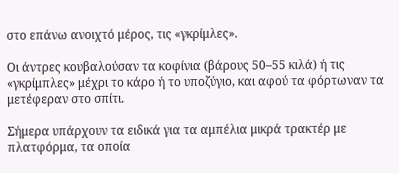στο επάνω ανοιχτό μέρος, τις «γκρίμλες».

Οι άντρες κουβαλούσαν τα κοφίνια (βάρους 50–55 κιλά) ή τις «γκρίμπλες» μέχρι το κάρο ή το υποζύγιο, και αφού τα φόρτωναν τα μετέφεραν στο σπίτι.

Σήμερα υπάρχουν τα ειδικά για τα αμπέλια μικρά τρακτέρ με  πλατφόρμα, τα οποία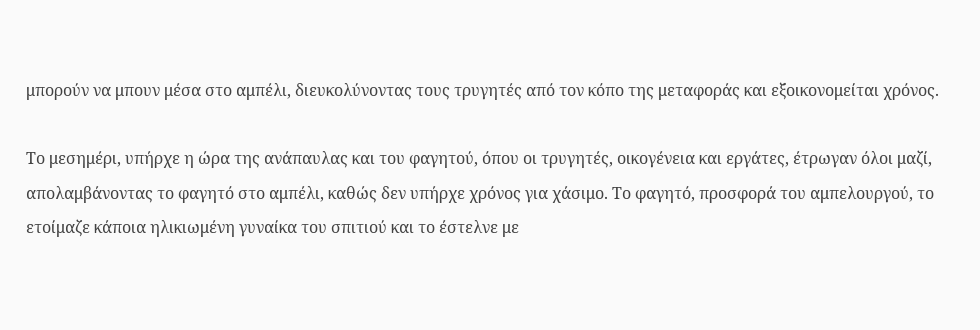μπορούν να μπουν μέσα στο αμπέλι, διευκολύνοντας τους τρυγητές από τον κόπο της μεταφοράς και εξοικονομείται χρόνος.

Το μεσημέρι, υπήρχε η ώρα της ανάπαυλας και του φαγητού, όπου οι τρυγητές, οικογένεια και εργάτες, έτρωγαν όλοι μαζί, απολαμβάνοντας το φαγητό στο αμπέλι, καθώς δεν υπήρχε χρόνος για χάσιμο. Το φαγητό, προσφορά του αμπελουργού, το ετοίμαζε κάποια ηλικιωμένη γυναίκα του σπιτιού και το έστελνε με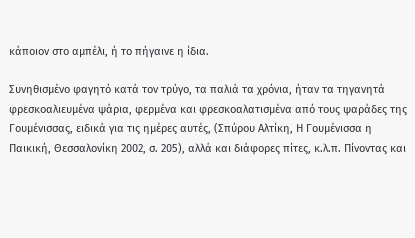κάποιον στο αμπέλι, ή το πήγαινε η ίδια.

Συνηθισμένο φαγητό κατά τον τρύγο, τα παλιά τα χρόνια, ήταν τα τηγανητά φρεσκοαλιευμένα ψάρια, φερμένα και φρεσκοαλατισμένα από τους ψαράδες της Γουμένισσας, ειδικά για τις ημέρες αυτές, (Σπύρου Αλτίκη, Η Γουμένισσα η Παικική, Θεσσαλονίκη 2002, σ. 205), αλλά και διάφορες πίτες, κ.λ.π. Πίνοντας και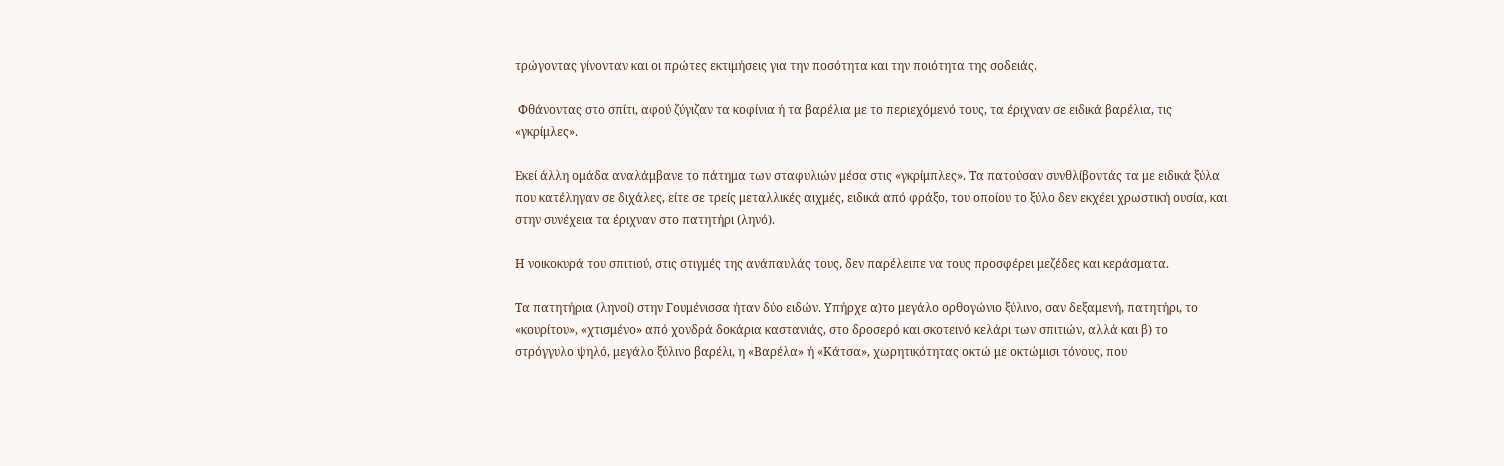τρώγοντας γίνονταν και οι πρώτες εκτιμήσεις για την ποσότητα και την ποιότητα της σοδειάς.

 Φθάνοντας στο σπίτι, αφού ζύγιζαν τα κοφίνια ή τα βαρέλια με το περιεχόμενό τους, τα έριχναν σε ειδικά βαρέλια, τις «γκρίμλες».

Εκεί άλλη ομάδα αναλάμβανε το πάτημα των σταφυλιών μέσα στις «γκρίμπλες». Τα πατούσαν συνθλίβοντάς τα με ειδικά ξύλα που κατέληγαν σε διχάλες, είτε σε τρείς μεταλλικές αιχμές, ειδικά από φράξο, του οποίου το ξύλο δεν εκχέει χρωστική ουσία, και στην συνέχεια τα έριχναν στο πατητήρι (ληνό).

Η νοικοκυρά του σπιτιού, στις στιγμές της ανάπαυλάς τους, δεν παρέλειπε να τους προσφέρει μεζέδες και κεράσματα.

Τα πατητήρια (ληνοί) στην Γουμένισσα ήταν δύο ειδών. Υπήρχε α)το μεγάλο ορθογώνιο ξύλινο, σαν δεξαμενή, πατητήρι, το «κουρίτου», «χτισμένο» από χονδρά δοκάρια καστανιάς, στο δροσερό και σκοτεινό κελάρι των σπιτιών, αλλά και β) το στρόγγυλο ψηλό, μεγάλο ξύλινο βαρέλι, η «Βαρέλα» ή «Κάτσα», χωρητικότητας οκτώ με οκτώμισι τόνους, που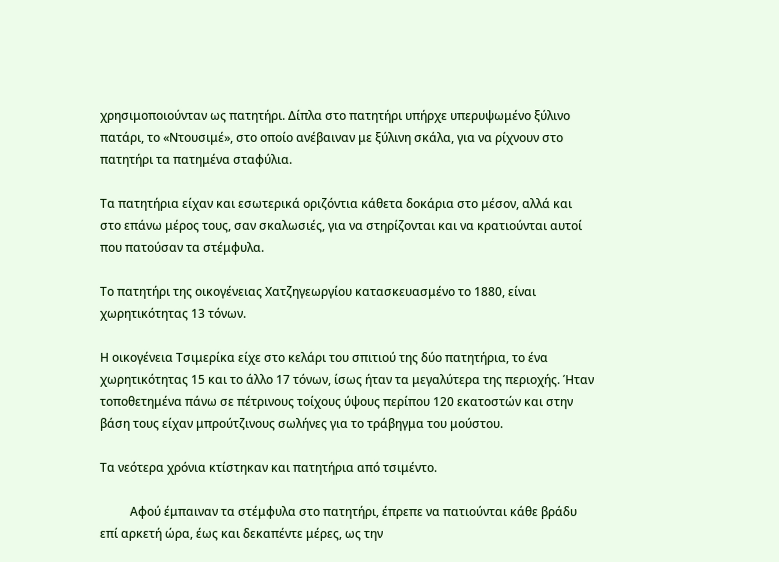χρησιμοποιούνταν ως πατητήρι. Δίπλα στο πατητήρι υπήρχε υπερυψωμένο ξύλινο πατάρι, το «Ντουσιμέ», στο οποίο ανέβαιναν με ξύλινη σκάλα, για να ρίχνουν στο πατητήρι τα πατημένα σταφύλια.

Τα πατητήρια είχαν και εσωτερικά οριζόντια κάθετα δοκάρια στο μέσον, αλλά και στο επάνω μέρος τους, σαν σκαλωσιές, για να στηρίζονται και να κρατιούνται αυτοί που πατούσαν τα στέμφυλα.

Το πατητήρι της οικογένειας Χατζηγεωργίου κατασκευασμένο το 1880, είναι χωρητικότητας 13 τόνων.

Η οικογένεια Τσιμερίκα είχε στο κελάρι του σπιτιού της δύο πατητήρια, το ένα χωρητικότητας 15 και το άλλο 17 τόνων, ίσως ήταν τα μεγαλύτερα της περιοχής. Ήταν τοποθετημένα πάνω σε πέτρινους τοίχους ύψους περίπου 120 εκατοστών και στην βάση τους είχαν μπρούτζινους σωλήνες για το τράβηγμα του μούστου.

Τα νεότερα χρόνια κτίστηκαν και πατητήρια από τσιμέντο.

          Αφού έμπαιναν τα στέμφυλα στο πατητήρι, έπρεπε να πατιούνται κάθε βράδυ επί αρκετή ώρα, έως και δεκαπέντε μέρες, ως την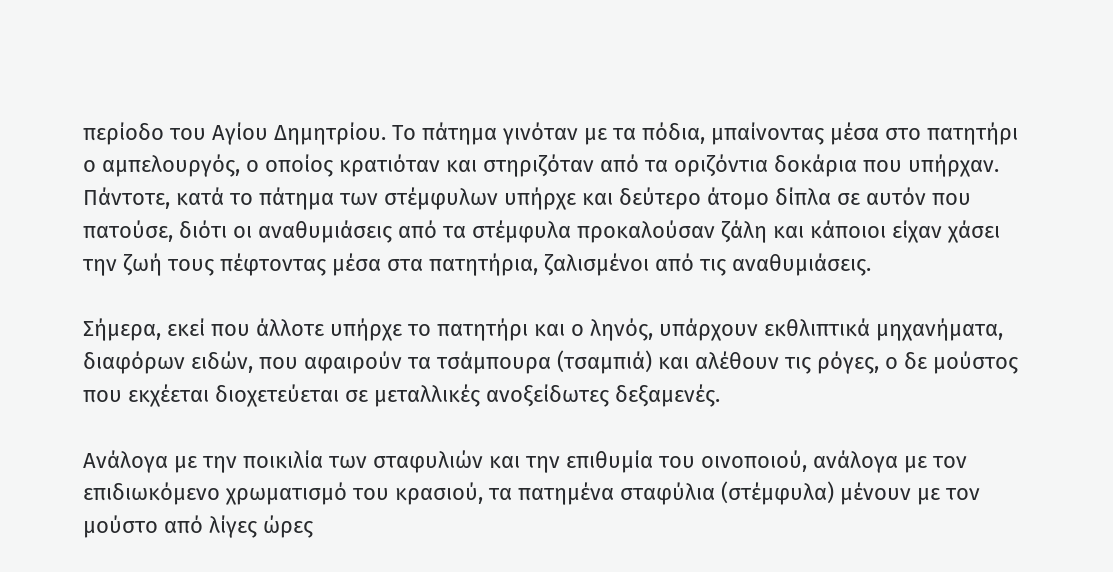περίοδο του Αγίου Δημητρίου. Το πάτημα γινόταν με τα πόδια, μπαίνοντας μέσα στο πατητήρι ο αμπελουργός, ο οποίος κρατιόταν και στηριζόταν από τα οριζόντια δοκάρια που υπήρχαν. Πάντοτε, κατά το πάτημα των στέμφυλων υπήρχε και δεύτερο άτομο δίπλα σε αυτόν που πατούσε, διότι οι αναθυμιάσεις από τα στέμφυλα προκαλούσαν ζάλη και κάποιοι είχαν χάσει την ζωή τους πέφτοντας μέσα στα πατητήρια, ζαλισμένοι από τις αναθυμιάσεις.

Σήμερα, εκεί που άλλοτε υπήρχε το πατητήρι και ο ληνός, υπάρχουν εκθλιπτικά μηχανήματα, διαφόρων ειδών, που αφαιρούν τα τσάμπουρα (τσαμπιά) και αλέθουν τις ρόγες, ο δε μούστος που εκχέεται διοχετεύεται σε μεταλλικές ανοξείδωτες δεξαμενές.

Ανάλογα με την ποικιλία των σταφυλιών και την επιθυμία του οινοποιού, ανάλογα με τον επιδιωκόμενο χρωματισμό του κρασιού, τα πατημένα σταφύλια (στέμφυλα) μένουν με τον μούστο από λίγες ώρες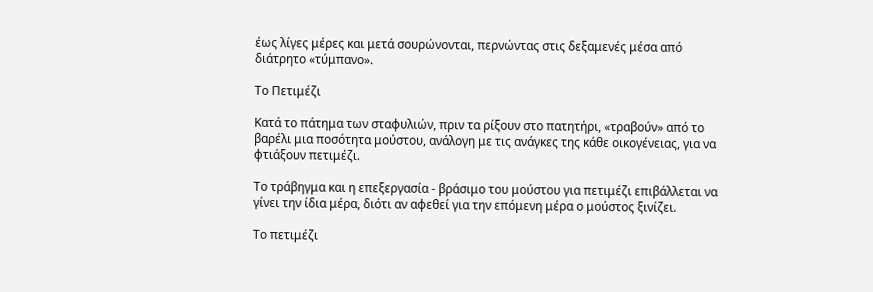έως λίγες μέρες και μετά σουρώνονται, περνώντας στις δεξαμενές μέσα από διάτρητο «τύμπανο».

Το Πετιμέζι

Κατά το πάτημα των σταφυλιών, πριν τα ρίξουν στο πατητήρι, «τραβούν» από το βαρέλι μια ποσότητα μούστου, ανάλογη με τις ανάγκες της κάθε οικογένειας, για να φτιάξουν πετιμέζι.

Το τράβηγμα και η επεξεργασία - βράσιμο του μούστου για πετιμέζι επιβάλλεται να γίνει την ίδια μέρα, διότι αν αφεθεί για την επόμενη μέρα ο μούστος ξινίζει.

Το πετιμέζι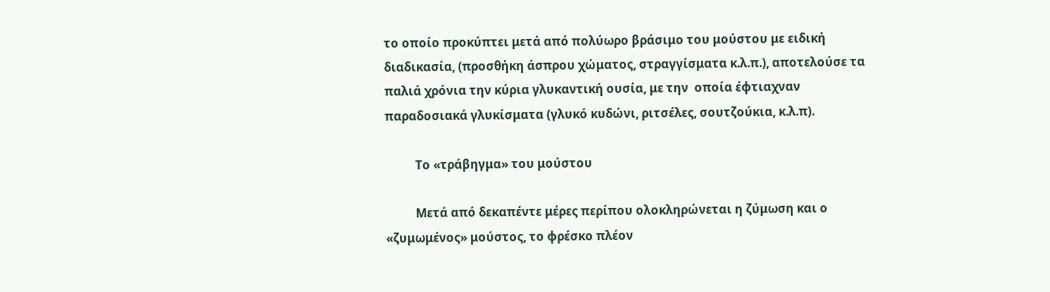το οποίο προκύπτει μετά από πολύωρο βράσιμο του μούστου με ειδική διαδικασία, (προσθήκη άσπρου χώματος, στραγγίσματα κ.λ.π.), αποτελούσε τα παλιά χρόνια την κύρια γλυκαντική ουσία, με την  οποία έφτιαχναν παραδοσιακά γλυκίσματα (γλυκό κυδώνι, ριτσέλες, σουτζούκια, κ.λ.π).

          Το «τράβηγμα» του μούστου

          Μετά από δεκαπέντε μέρες περίπου ολοκληρώνεται η ζύμωση και ο «ζυμωμένος» μούστος, το φρέσκο πλέον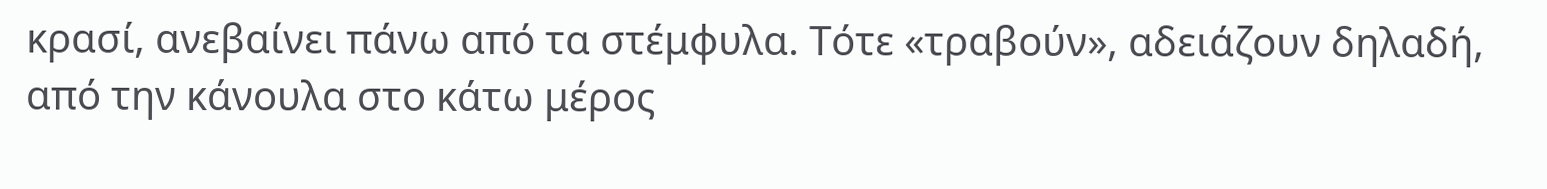κρασί, ανεβαίνει πάνω από τα στέμφυλα. Τότε «τραβούν», αδειάζουν δηλαδή, από την κάνουλα στο κάτω μέρος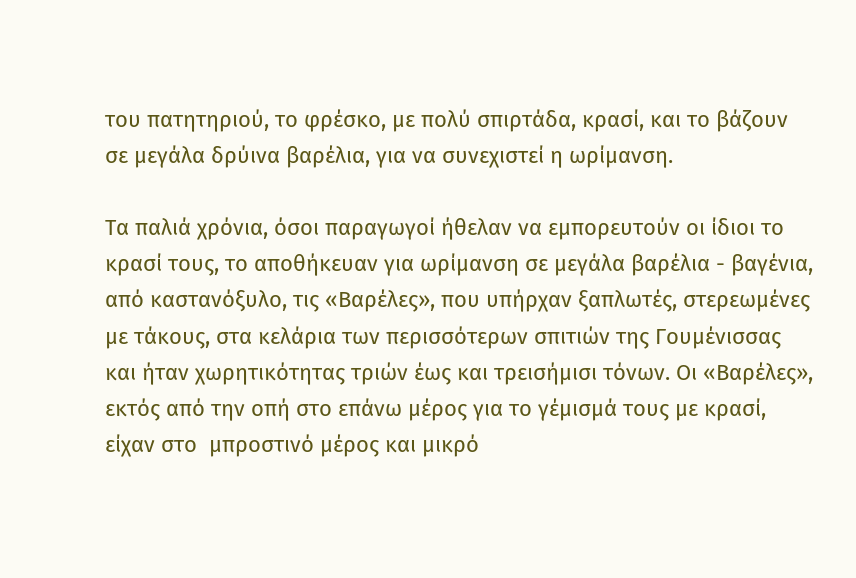του πατητηριού, το φρέσκο, με πολύ σπιρτάδα, κρασί, και το βάζουν σε μεγάλα δρύινα βαρέλια, για να συνεχιστεί η ωρίμανση.

Τα παλιά χρόνια, όσοι παραγωγοί ήθελαν να εμπορευτούν οι ίδιοι το κρασί τους, το αποθήκευαν για ωρίμανση σε μεγάλα βαρέλια - βαγένια, από καστανόξυλο, τις «Βαρέλες», που υπήρχαν ξαπλωτές, στερεωμένες με τάκους, στα κελάρια των περισσότερων σπιτιών της Γουμένισσας και ήταν χωρητικότητας τριών έως και τρεισήμισι τόνων. Οι «Βαρέλες», εκτός από την οπή στο επάνω μέρος για το γέμισμά τους με κρασί, είχαν στο  μπροστινό μέρος και μικρό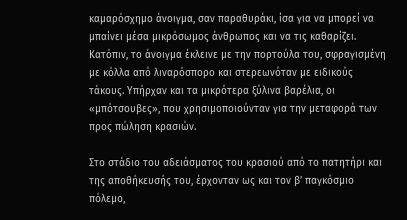καμαρόσχημο άνοιγμα, σαν παραθυράκι, ίσα για να μπορεί να μπαίνει μέσα μικρόσωμος άνθρωπος και να τις καθαρίζει. Κατόπιν, το άνοιγμα έκλεινε με την πορτούλα του, σφραγισμένη με κόλλα από λιναρόσπορο και στερεωνόταν με ειδικούς τάκους. Υπήρχαν και τα μικρότερα ξύλινα βαρέλια, οι «μπότσουβες», που χρησιμοποιούνταν για την μεταφορά των προς πώληση κρασιών.

Στο στάδιο του αδειάσματος του κρασιού από το πατητήρι και της αποθήκευσής του, έρχονταν ως και τον β’ παγκόσμιο πόλεμο,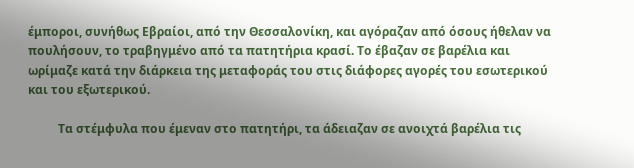έμποροι, συνήθως Εβραίοι, από την Θεσσαλονίκη, και αγόραζαν από όσους ήθελαν να πουλήσουν, το τραβηγμένο από τα πατητήρια κρασί. Το έβαζαν σε βαρέλια και ωρίμαζε κατά την διάρκεια της μεταφοράς του στις διάφορες αγορές του εσωτερικού και του εξωτερικού.

          Τα στέμφυλα που έμεναν στο πατητήρι, τα άδειαζαν σε ανοιχτά βαρέλια τις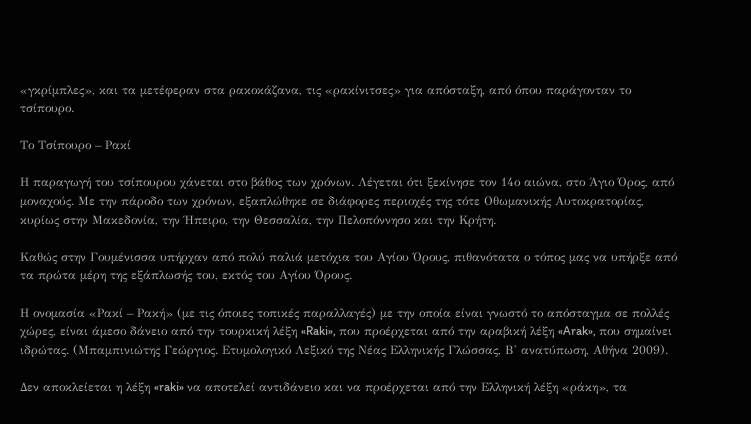«γκρίμπλες», και τα μετέφεραν στα ρακοκάζανα, τις «ρακίνιτσες» για απόσταξη, από όπου παράγονταν το τσίπουρο.

Το Τσίπουρο – Ρακί

Η παραγωγή του τσίπουρου χάνεται στο βάθος των χρόνων. Λέγεται ότι ξεκίνησε τον 14ο αιώνα, στο Άγιο Όρος, από μοναχούς. Με την πάροδο των χρόνων, εξαπλώθηκε σε διάφορες περιοχές της τότε Οθωμανικής Αυτοκρατορίας, κυρίως στην Μακεδονία, την Ήπειρο, την Θεσσαλία, την Πελοπόννησο και την Κρήτη.

Καθώς στην Γουμένισσα υπήρχαν από πολύ παλιά μετόχια του Αγίου Όρους, πιθανότατα ο τόπος μας να υπήρξε από τα πρώτα μέρη της εξάπλωσής του, εκτός του Αγίου Όρους.

Η ονομασία «Ρακί – Ρακή» (με τις όποιες τοπικές παραλλαγές) με την οποία είναι γνωστό το απόσταγμα σε πολλές χώρες, είναι άμεσο δάνειο από την τουρκική λέξη «Raki», που προέρχεται από την αραβική λέξη «Arak», που σημαίνει ιδρώτας. (Μπαμπινιώτης Γεώργιος. Ετυμολογικό Λεξικό της Νέας Ελληνικής Γλώσσας, Β' ανατύπωση, Αθήνα 2009).

Δεν αποκλείεται η λέξη «raki» να αποτελεί αντιδάνειο και να προέρχεται από την Ελληνική λέξη «ράκη», τα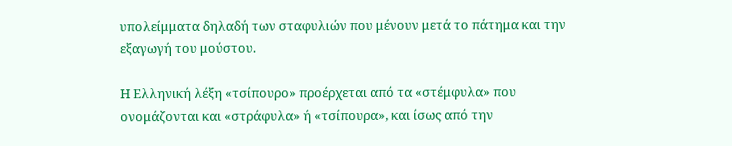υπολείμματα δηλαδή των σταφυλιών που μένουν μετά το πάτημα και την εξαγωγή του μούστου.

Η Ελληνική λέξη «τσίπουρο» προέρχεται από τα «στέμφυλα» που ονομάζονται και «στράφυλα» ή «τσίπουρα», και ίσως από την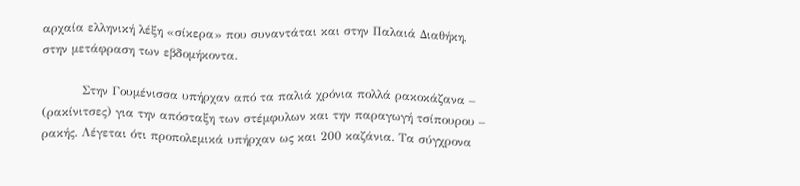αρχαία ελληνική λέξη «σίκερα» που συναντάται και στην Παλαιά Διαθήκη, στην μετάφραση των εβδομήκοντα.

          Στην Γουμένισσα υπήρχαν από τα παλιά χρόνια πολλά ρακοκάζανα – (ρακίνιτσες) για την απόσταξη των στέμφυλων και την παραγωγή τσίπουρου – ρακής. Λέγεται ότι προπολεμικά υπήρχαν ως και 200 καζάνια. Τα σύγχρονα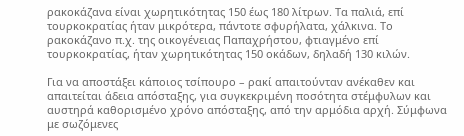ρακοκάζανα είναι χωρητικότητας 150 έως 180 λίτρων. Τα παλιά, επί τουρκοκρατίας ήταν μικρότερα, πάντοτε σφυρήλατα, χάλκινα. Το ρακοκάζανο π.χ. της οικογένειας Παπαχρήστου, φτιαγμένο επί τουρκοκρατίας, ήταν χωρητικότητας 150 οκάδων, δηλαδή 130 κιλών.

Για να αποστάξει κάποιος τσίπουρο – ρακί απαιτούνταν ανέκαθεν και απαιτείται άδεια απόσταξης, για συγκεκριμένη ποσότητα στέμφυλων και αυστηρά καθορισμένο χρόνο απόσταξης, από την αρμόδια αρχή. Σύμφωνα με σωζόμενες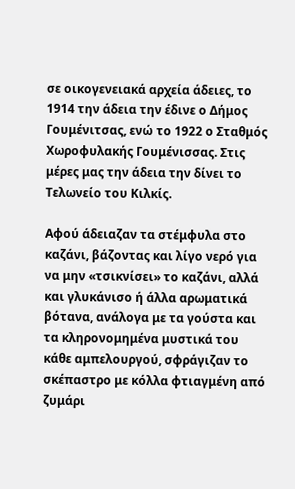σε οικογενειακά αρχεία άδειες, το 1914 την άδεια την έδινε ο Δήμος Γουμένιτσας, ενώ το 1922 ο Σταθμός Χωροφυλακής Γουμένισσας. Στις μέρες μας την άδεια την δίνει το Τελωνείο του Κιλκίς.

Αφού άδειαζαν τα στέμφυλα στο καζάνι, βάζοντας και λίγο νερό για να μην «τσικνίσει» το καζάνι, αλλά και γλυκάνισο ή άλλα αρωματικά βότανα, ανάλογα με τα γούστα και τα κληρονομημένα μυστικά του κάθε αμπελουργού, σφράγιζαν το σκέπαστρο με κόλλα φτιαγμένη από ζυμάρι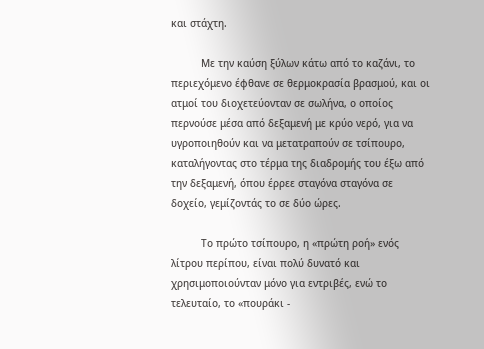και στάχτη.

          Με την καύση ξύλων κάτω από το καζάνι, το περιεχόμενο έφθανε σε θερμοκρασία βρασμού, και οι ατμοί του διοχετεύονταν σε σωλήνα, ο οποίος περνούσε μέσα από δεξαμενή με κρύο νερό, για να υγροποιηθούν και να μετατραπούν σε τσίπουρο, καταλήγοντας στο τέρμα της διαδρομής του έξω από την δεξαμενή, όπου έρρεε σταγόνα σταγόνα σε δοχείο, γεμίζοντάς το σε δύο ώρες.

          Το πρώτο τσίπουρο, η «πρώτη ροή» ενός λίτρου περίπου, είναι πολύ δυνατό και χρησιμοποιούνταν μόνο για εντριβές, ενώ το τελευταίο, το «πουράκι -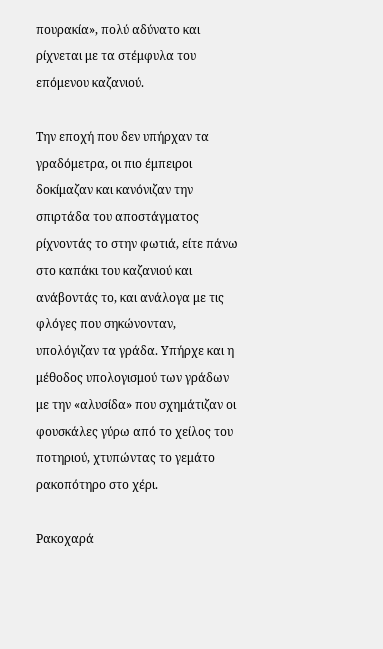πουρακία», πολύ αδύνατο και ρίχνεται με τα στέμφυλα του επόμενου καζανιού.

Την εποχή που δεν υπήρχαν τα γραδόμετρα, οι πιο έμπειροι δοκίμαζαν και κανόνιζαν την σπιρτάδα του αποστάγματος ρίχνοντάς το στην φωτιά, είτε πάνω στο καπάκι του καζανιού και ανάβοντάς το, και ανάλογα με τις φλόγες που σηκώνονταν, υπολόγιζαν τα γράδα. Υπήρχε και η μέθοδος υπολογισμού των γράδων με την «αλυσίδα» που σχημάτιζαν οι φουσκάλες γύρω από το χείλος του ποτηριού, χτυπώντας το γεμάτο ρακοπότηρο στο χέρι.

Ρακοχαρά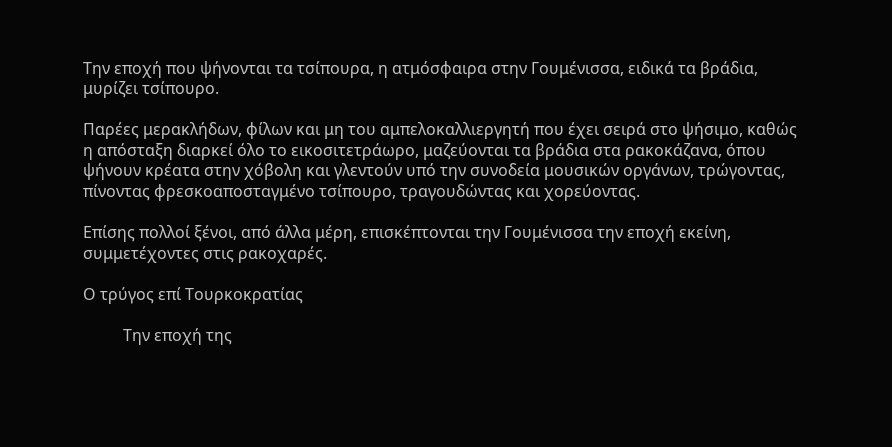Την εποχή που ψήνονται τα τσίπουρα, η ατμόσφαιρα στην Γουμένισσα, ειδικά τα βράδια, μυρίζει τσίπουρο.

Παρέες μερακλήδων, φίλων και μη του αμπελοκαλλιεργητή που έχει σειρά στο ψήσιμο, καθώς η απόσταξη διαρκεί όλο το εικοσιτετράωρο, μαζεύονται τα βράδια στα ρακοκάζανα, όπου ψήνουν κρέατα στην χόβολη και γλεντούν υπό την συνοδεία μουσικών οργάνων, τρώγοντας, πίνοντας φρεσκοαποσταγμένο τσίπουρο, τραγουδώντας και χορεύοντας.

Επίσης πολλοί ξένοι, από άλλα μέρη, επισκέπτονται την Γουμένισσα την εποχή εκείνη, συμμετέχοντες στις ρακοχαρές.

Ο τρύγος επί Τουρκοκρατίας

          Την εποχή της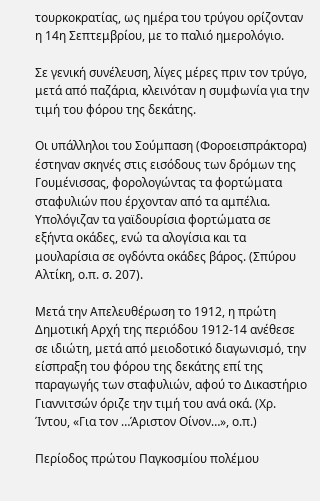τουρκοκρατίας, ως ημέρα του τρύγου ορίζονταν η 14η Σεπτεμβρίου, με το παλιό ημερολόγιο.

Σε γενική συνέλευση, λίγες μέρες πριν τον τρύγο, μετά από παζάρια, κλεινόταν η συμφωνία για την τιμή του φόρου της δεκάτης.

Οι υπάλληλοι του Σούμπαση (Φοροεισπράκτορα) έστηναν σκηνές στις εισόδους των δρόμων της Γουμένισσας, φορολογώντας τα φορτώματα σταφυλιών που έρχονταν από τα αμπέλια. Υπολόγιζαν τα γαϊδουρίσια φορτώματα σε εξήντα οκάδες, ενώ τα αλογίσια και τα μουλαρίσια σε ογδόντα οκάδες βάρος. (Σπύρου Αλτίκη, ο.π. σ. 207).

Μετά την Απελευθέρωση το 1912, η πρώτη Δημοτική Αρχή της περιόδου 1912-14 ανέθεσε σε ιδιώτη, μετά από μειοδοτικό διαγωνισμό, την είσπραξη του φόρου της δεκάτης επί της παραγωγής των σταφυλιών, αφού το Δικαστήριο Γιαννιτσών όριζε την τιμή του ανά οκά. (Χρ. Ίντου, «Για τον …Άριστον Οίνον…», ο.π.)

Περίοδος πρώτου Παγκοσμίου πολέμου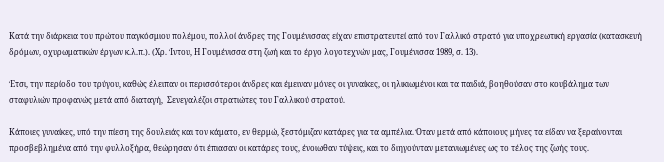Κατά την διάρκεια του πρώτου παγκόσμιου πολέμου, πολλοί άνδρες της Γουμένισσας είχαν επιστρατευτεί από τον Γαλλικό στρατό για υποχρεωτική εργασία (κατασκευή δρόμων, οχυρωματικών έργων κ.λ.π.). (Χρ. Ίντου, Η Γουμένισσα στη ζωή και το έργο λογοτεχνών μας, Γουμένισσα 1989, σ. 13).

Έτσι, την περίοδο του τρύγου, καθώς έλειπαν οι περισσότεροι άνδρες και έμειναν μόνες οι γυναίκες, οι ηλικιωμένοι και τα παιδιά, βοηθούσαν στο κουβάλημα των σταφυλιών προφανώς μετά από διαταγή,  Σενεγαλέζοι στρατιώτες του Γαλλικού στρατού.

Κάποιες γυναίκες, υπό την πίεση της δουλειάς και τον κάματο, εν θερμώ, ξεστόμιζαν κατάρες για τα αμπέλια. Όταν μετά από κάποιους μήνες τα είδαν να ξεραίνονται προσβεβλημένα από την φυλλοξήρα, θεώρησαν ότι έπιασαν οι κατάρες τους, ένοιωθαν τύψεις, και το διηγούνταν μετανιωμένες ως το τέλος της ζωής τους.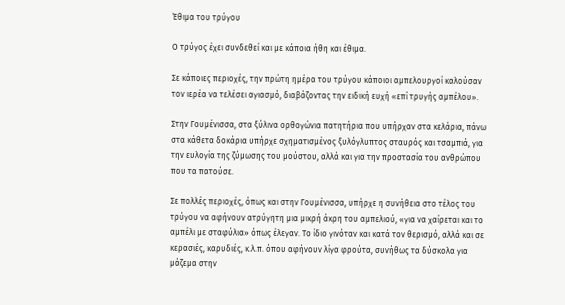Έθιμα του τρύγου

Ο τρύγος έχει συνδεθεί και με κάποια ήθη και έθιμα.

Σε κάποιες περιοχές, την πρώτη ημέρα του τρύγου κάποιοι αμπελουργοί καλούσαν τον ιερέα να τελέσει αγιασμό, διαβάζοντας την ειδική ευχή «επί τρυγής αμπέλου».

Στην Γουμένισσα, στα ξύλινα ορθογώνια πατητήρια που υπήρχαν στα κελάρια, πάνω στα κάθετα δοκάρια υπήρχε σχηματισμένος ξυλόγλυπτος σταυρός και τσαμπιά, για την ευλογία της ζύμωσης του μούστου, αλλά και για την προστασία του ανθρώπου που τα πατούσε.

Σε πολλές περιοχές, όπως και στην Γουμένισσα, υπήρχε η συνήθεια στο τέλος του τρύγου να αφήνουν ατρύγητη μια μικρή άκρη του αμπελιού, «για να χαίρεται και το αμπέλι με σταφύλια» όπως έλεγαν. Το ίδιο γινόταν και κατά τον θερισμό, αλλά και σε κερασιές, καρυδιές, κ.λ.π. όπου αφήνουν λίγα φρούτα, συνήθως τα δύσκολα για μάζεμα στην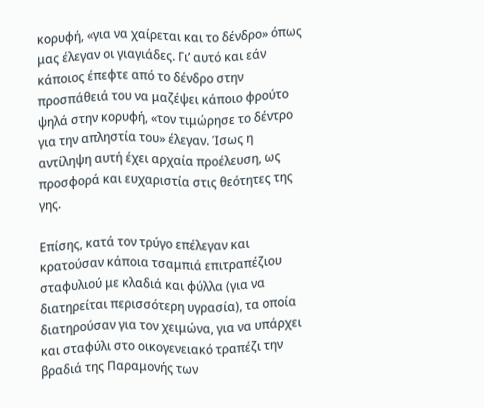κορυφή, «για να χαίρεται και το δένδρο» όπως μας έλεγαν οι γιαγιάδες. Γι’ αυτό και εάν κάποιος έπεφτε από το δένδρο στην προσπάθειά του να μαζέψει κάποιο φρούτο ψηλά στην κορυφή, «τον τιμώρησε το δέντρο για την απληστία του» έλεγαν. Ίσως η αντίληψη αυτή έχει αρχαία προέλευση, ως προσφορά και ευχαριστία στις θεότητες της γης.

Επίσης, κατά τον τρύγο επέλεγαν και κρατούσαν κάποια τσαμπιά επιτραπέζιου σταφυλιού με κλαδιά και φύλλα (για να διατηρείται περισσότερη υγρασία), τα οποία διατηρούσαν για τον χειμώνα, για να υπάρχει και σταφύλι στο οικογενειακό τραπέζι την βραδιά της Παραμονής των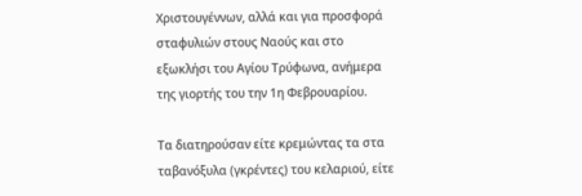Χριστουγέννων, αλλά και για προσφορά σταφυλιών στους Ναούς και στο εξωκλήσι του Αγίου Τρύφωνα, ανήμερα της γιορτής του την 1η Φεβρουαρίου.

Τα διατηρούσαν είτε κρεμώντας τα στα ταβανόξυλα (γκρέντες) του κελαριού, είτε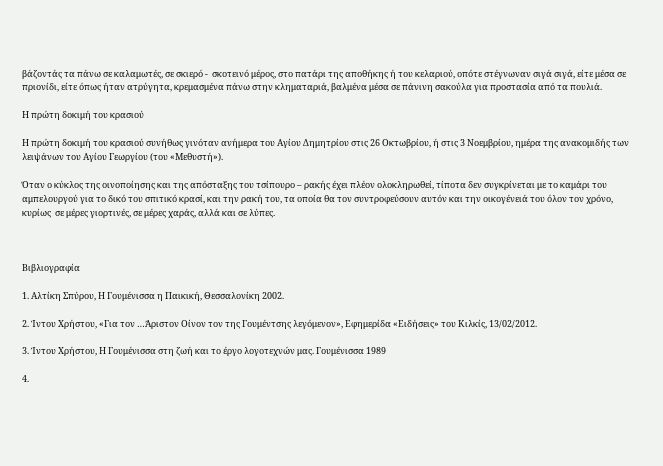βάζοντάς τα πάνω σε καλαμωτές, σε σκιερό -  σκοτεινό μέρος, στο πατάρι της αποθήκης ή του κελαριού, οπότε στέγνωναν σιγά σιγά, είτε μέσα σε πριονίδι, είτε όπως ήταν ατρύγητα, κρεμασμένα πάνω στην κληματαριά, βαλμένα μέσα σε πάνινη σακούλα για προστασία από τα πουλιά.

Η πρώτη δοκιμή του κρασιού

Η πρώτη δοκιμή του κρασιού συνήθως γινόταν ανήμερα του Αγίου Δημητρίου στις 26 Οκτωβρίου, ή στις 3 Νοεμβρίου, ημέρα της ανακομιδής των λειψάνων του Αγίου Γεωργίου (του «Μεθυστή»).

Όταν ο κύκλος της οινοποίησης και της απόσταξης του τσίπουρο – ρακής έχει πλέον ολοκληρωθεί, τίποτα δεν συγκρίνεται με το καμάρι του αμπελουργού για το δικό του σπιτικό κρασί, και την ρακή του, τα οποία θα τον συντροφεύσουν αυτόν και την οικογένειά του όλον τον χρόνο, κυρίως  σε μέρες γιορτινές, σε μέρες χαράς, αλλά και σε λύπες.



Βιβλιογραφία

1. Αλτίκη Σπύρου, Η Γουμένισσα η Παικική, Θεσσαλονίκη 2002.

2. Ίντου Χρήστου, «Για τον …Άριστον Οίνον τον της Γουμέντσης λεγόμενον», Εφημερίδα «Ειδήσεις» του Κιλκίς, 13/02/2012.

3. Ίντου Χρήστου, Η Γουμένισσα στη ζωή και το έργο λογοτεχνών μας. Γουμένισσα 1989

4.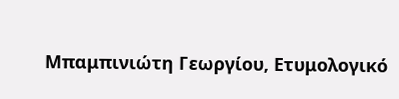Μπαμπινιώτη Γεωργίου, Ετυμολογικό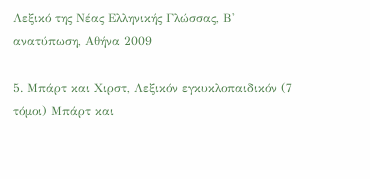Λεξικό της Νέας Ελληνικής Γλώσσας, Β' ανατύπωση, Αθήνα 2009

5. Μπάρτ και Χιρστ, Λεξικόν εγκυκλοπαιδικόν (7 τόμοι) Μπάρτ και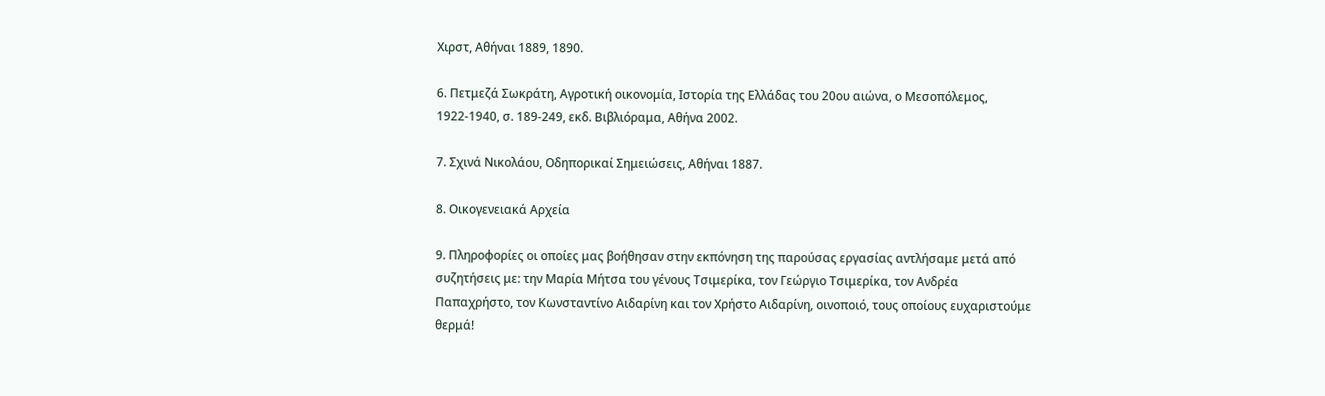Χιρστ, Αθήναι 1889, 1890.

6. Πετμεζά Σωκράτη, Αγροτική οικονομία, Ιστορία της Ελλάδας του 20ου αιώνα, ο Μεσοπόλεμος, 1922-1940, σ. 189-249, εκδ. Βιβλιόραμα, Αθήνα 2002.

7. Σχινά Νικολάου, Οδηπορικαί Σημειώσεις, Αθήναι 1887.

8. Οικογενειακά Αρχεία

9. Πληροφορίες οι οποίες μας βοήθησαν στην εκπόνηση της παρούσας εργασίας αντλήσαμε μετά από συζητήσεις με: την Μαρία Μήτσα του γένους Τσιμερίκα, τον Γεώργιο Τσιμερίκα, τον Ανδρέα Παπαχρήστο, τον Κωνσταντίνο Αιδαρίνη και τον Χρήστο Αιδαρίνη, οινοποιό, τους οποίους ευχαριστούμε θερμά!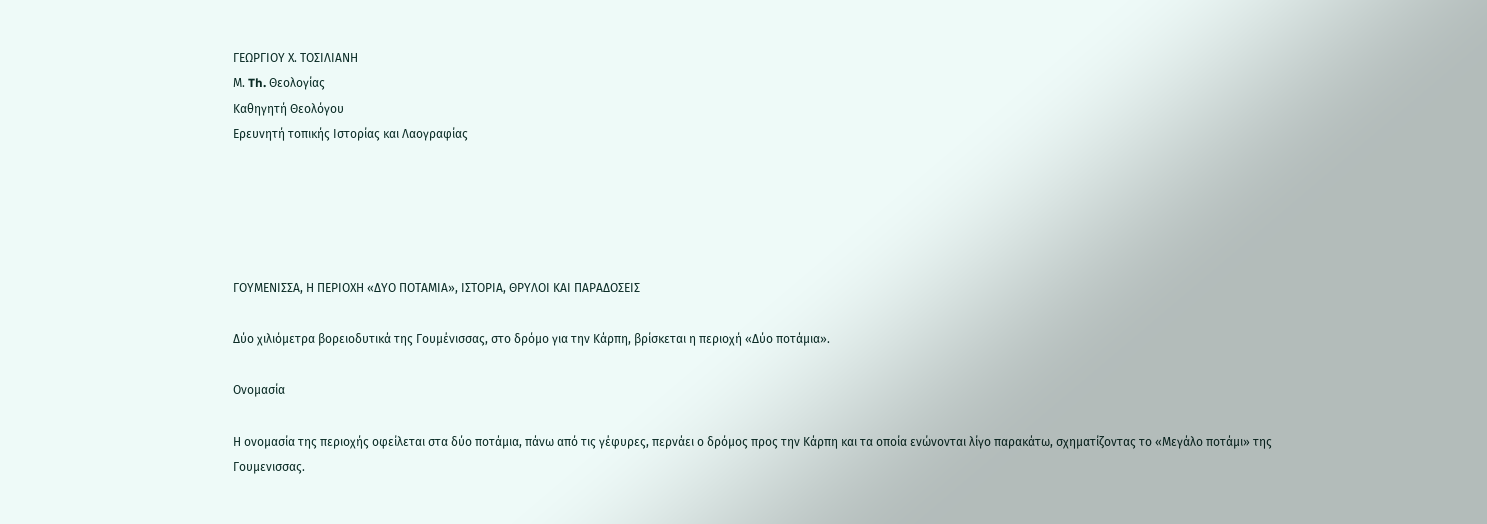ΓΕΩΡΓΙΟΥ Χ. ΤΟΣΙΛΙΑΝΗ
Μ. Th. Θεολογίας
Καθηγητή Θεολόγου
Eρευνητή τοπικής Ιστορίας και Λαογραφίας





ΓΟΥΜΕΝΙΣΣΑ, Η ΠΕΡΙΟΧΗ «ΔΥΟ ΠΟΤΑΜΙΑ», ΙΣΤΟΡΙΑ, ΘΡΥΛΟΙ ΚΑΙ ΠΑΡΑΔΟΣΕΙΣ

Δύο χιλιόμετρα βορειοδυτικά της Γουμένισσας, στο δρόμο για την Κάρπη, βρίσκεται η περιοχή «Δύο ποτάμια».

Ονομασία

Η ονομασία της περιοχής οφείλεται στα δύο ποτάμια, πάνω από τις γέφυρες, περνάει ο δρόμος προς την Κάρπη και τα οποία ενώνονται λίγο παρακάτω, σχηματίζοντας το «Μεγάλο ποτάμι» της Γουμενισσας.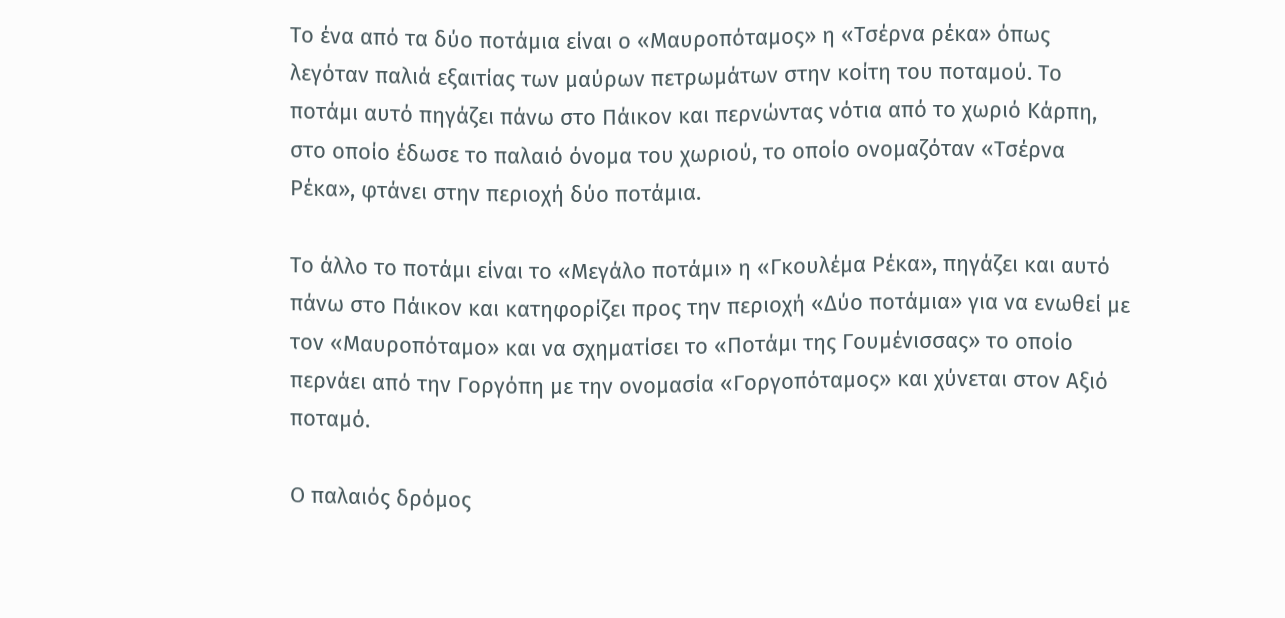Το ένα από τα δύο ποτάμια είναι ο «Μαυροπόταμος» η «Τσέρνα ρέκα» όπως λεγόταν παλιά εξαιτίας των μαύρων πετρωμάτων στην κοίτη του ποταμού. Το ποτάμι αυτό πηγάζει πάνω στο Πάικον και περνώντας νότια από το χωριό Κάρπη, στο οποίο έδωσε το παλαιό όνομα του χωριού, το οποίο ονομαζόταν «Τσέρνα Ρέκα», φτάνει στην περιοχή δύο ποτάμια.

Το άλλο το ποτάμι είναι το «Μεγάλο ποτάμι» η «Γκουλέμα Ρέκα», πηγάζει και αυτό πάνω στο Πάικον και κατηφορίζει προς την περιοχή «Δύο ποτάμια» για να ενωθεί με τον «Μαυροπόταμο» και να σχηματίσει το «Ποτάμι της Γουμένισσας» το οποίο περνάει από την Γοργόπη με την ονομασία «Γοργοπόταμος» και χύνεται στον Αξιό ποταμό.

Ο παλαιός δρόμος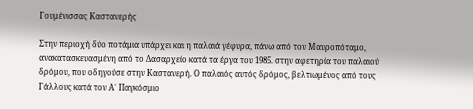Γουμένισσας Καστανερής

Στην περιοχή δύο ποτάμια υπάρχει και η παλαιά γέφυρα, πάνω από τον Μαυροπόταμο, ανακατασκευασμένη από το Δασαρχείο κατά τα έργα του 1985. στην αφετηρία του παλαιού δρόμου, που οδηγούσε στην Καστανερή. Ο παλαιός αυτός δρόμος, βελτιωμένος από τους Γάλλους κατά τον Α΄ Παγκόσμιο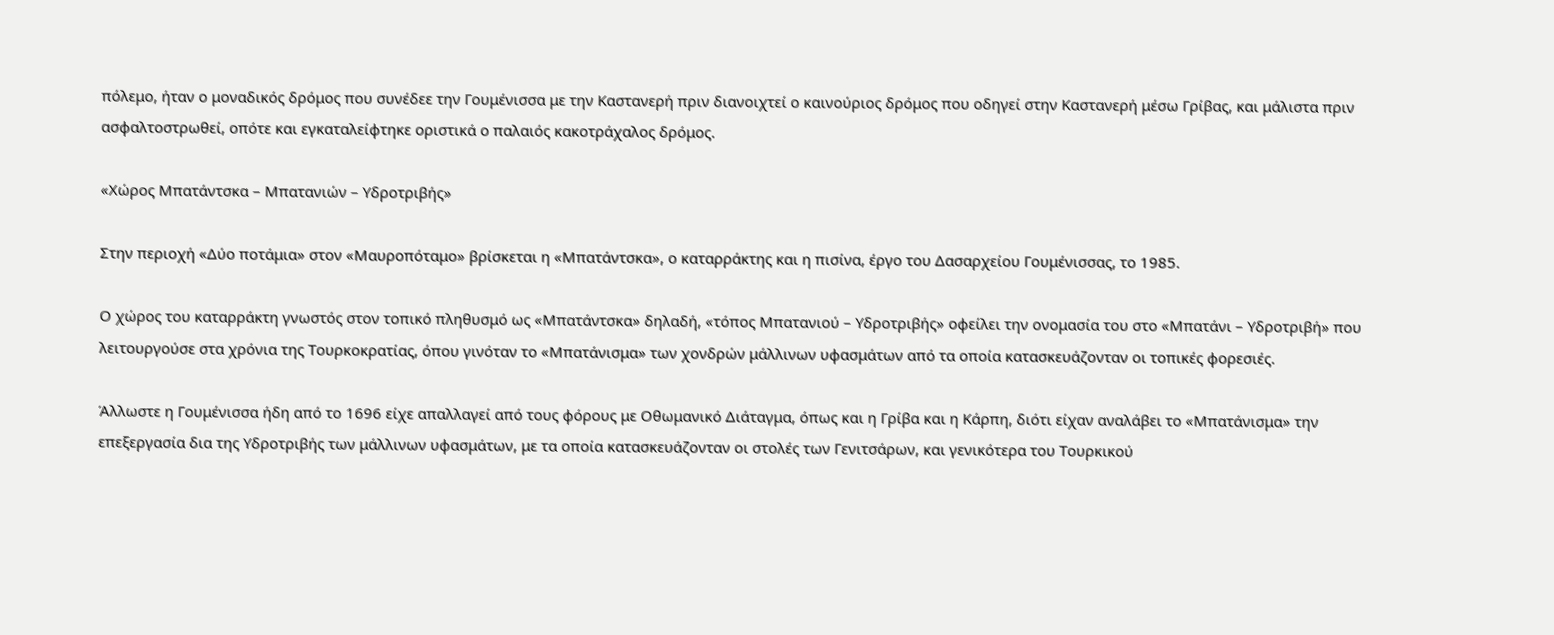πόλεμο, ήταν ο μοναδικός δρόμος που συνέδεε την Γουμένισσα με την Καστανερή πριν διανοιχτεί ο καινούριος δρόμος που οδηγεί στην Καστανερή μέσω Γρίβας, και μάλιστα πριν ασφαλτοστρωθεί, οπότε και εγκαταλείφτηκε οριστικά ο παλαιός κακοτράχαλος δρόμος.

«Χώρος Μπατάντσκα – Μπατανιών – Υδροτριβής»

Στην περιοχή «Δύο ποτάμια» στον «Μαυροπόταμο» βρίσκεται η «Μπατάντσκα», ο καταρράκτης και η πισίνα, έργο του Δασαρχείου Γουμένισσας, το 1985.

Ο χώρος του καταρράκτη γνωστός στον τοπικό πληθυσμό ως «Μπατάντσκα» δηλαδή, «τόπος Μπατανιού – Υδροτριβής» οφείλει την ονομασία του στο «Μπατάνι – Υδροτριβή» που λειτουργούσε στα χρόνια της Τουρκοκρατίας, όπου γινόταν το «Μπατάνισμα» των χονδρών μάλλινων υφασμάτων από τα οποία κατασκευάζονταν οι τοπικές φορεσιές.

Άλλωστε η Γουμένισσα ήδη από το 1696 είχε απαλλαγεί από τους φόρους με Οθωμανικό Διάταγμα, όπως και η Γρίβα και η Κάρπη, διότι είχαν αναλάβει το «Μπατάνισμα» την επεξεργασία δια της Υδροτριβής των μάλλινων υφασμάτων, με τα οποία κατασκευάζονταν οι στολές των Γενιτσάρων, και γενικότερα του Τουρκικού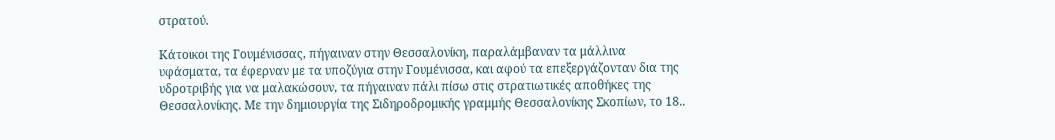στρατού.

Κάτοικοι της Γουμένισσας, πήγαιναν στην Θεσσαλονίκη, παραλάμβαναν τα μάλλινα υφάσματα, τα έφερναν με τα υποζύγια στην Γουμένισσα, και αφού τα επεξεργάζονταν δια της υδροτριβής για να μαλακώσουν, τα πήγαιναν πάλι πίσω στις στρατιωτικές αποθήκες της Θεσσαλονίκης. Με την δημιουργία της Σιδηροδρομικής γραμμής Θεσσαλονίκης Σκοπίων, το 18..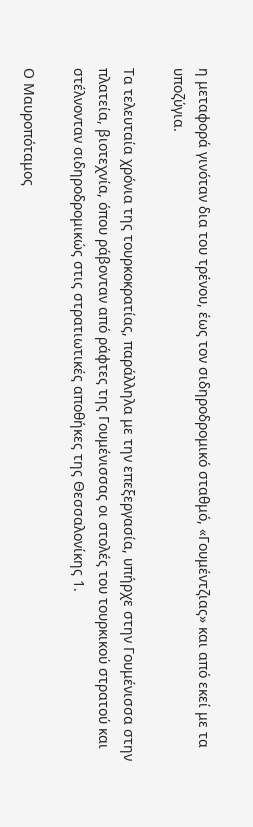η μεταφορά γινόταν δια του τρένου, έως τον σιδηροδρομικό σταθμό, «Γουμέντζιας» και από εκεί με τα υποζύγια.

Τα τελευταία χρόνια της τουρκοκρατίας, παράλληλα με την επεξεργασία, υπήρχε στην Γουμένισσα στην πλατεία, βιοτεχνία, όπου ράβονταν από ράφτες της Γουμένισσας οι στολές του τουρκικού στρατού και στέλνονταν σιδηροδρομικώς στις στρατιωτικές αποθήκες της Θεσσαλονίκης 1.

Ο Μαυροπόταμος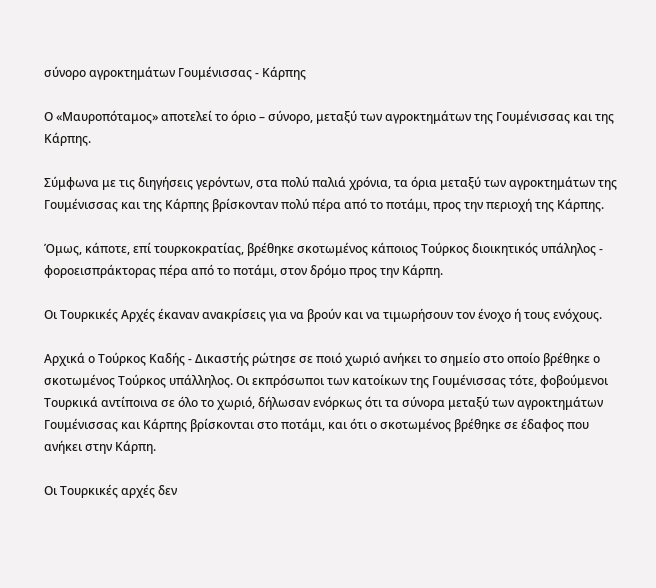σύνορο αγροκτημάτων Γουμένισσας - Κάρπης

Ο «Μαυροπόταμος» αποτελεί το όριο – σύνορο, μεταξύ των αγροκτημάτων της Γουμένισσας και της Κάρπης.

Σύμφωνα με τις διηγήσεις γερόντων, στα πολύ παλιά χρόνια, τα όρια μεταξύ των αγροκτημάτων της Γουμένισσας και της Κάρπης βρίσκονταν πολύ πέρα από το ποτάμι, προς την περιοχή της Κάρπης.

Όμως, κάποτε, επί τουρκοκρατίας, βρέθηκε σκοτωμένος κάποιος Τούρκος διοικητικός υπάληλος - φοροεισπράκτορας πέρα από το ποτάμι, στον δρόμο προς την Κάρπη.

Οι Τουρκικές Αρχές έκαναν ανακρίσεις για να βρούν και να τιμωρήσουν τον ένοχο ή τους ενόχους.

Αρχικά ο Τούρκος Καδής - Δικαστής ρώτησε σε ποιό χωριό ανήκει το σημείο στο οποίο βρέθηκε ο σκοτωμένος Τούρκος υπάλληλος. Οι εκπρόσωποι των κατοίκων της Γουμένισσας τότε, φοβούμενοι Τουρκικά αντίποινα σε όλο το χωριό, δήλωσαν ενόρκως ότι τα σύνορα μεταξύ των αγροκτημάτων Γουμένισσας και Κάρπης βρίσκονται στο ποτάμι, και ότι ο σκοτωμένος βρέθηκε σε έδαφος που ανήκει στην Κάρπη.

Οι Τουρκικές αρχές δεν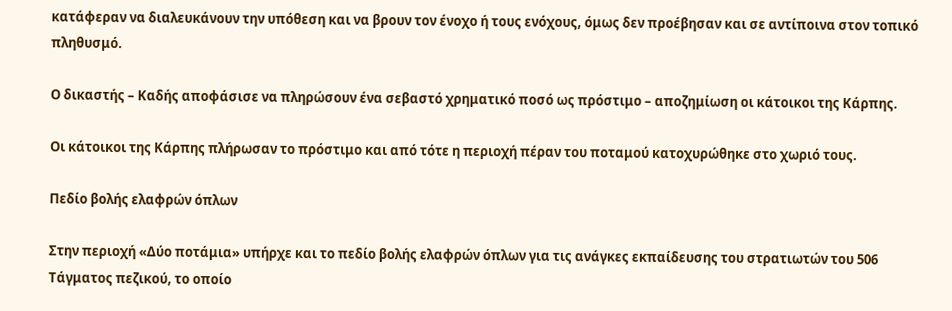κατάφεραν να διαλευκάνουν την υπόθεση και να βρουν τον ένοχο ή τους ενόχους, όμως δεν προέβησαν και σε αντίποινα στον τοπικό πληθυσμό.

Ο δικαστής – Καδής αποφάσισε να πληρώσουν ένα σεβαστό χρηματικό ποσό ως πρόστιμο – αποζημίωση οι κάτοικοι της Κάρπης.

Οι κάτοικοι της Κάρπης πλήρωσαν το πρόστιμο και από τότε η περιοχή πέραν του ποταμού κατοχυρώθηκε στο χωριό τους.

Πεδίο βολής ελαφρών όπλων

Στην περιοχή «Δύο ποτάμια» υπήρχε και το πεδίο βολής ελαφρών όπλων για τις ανάγκες εκπαίδευσης του στρατιωτών του 506 Τάγματος πεζικού, το οποίο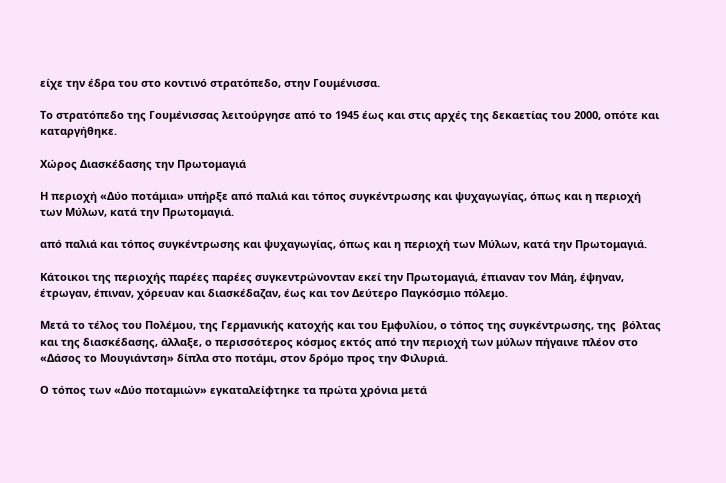είχε την έδρα του στο κοντινό στρατόπεδο, στην Γουμένισσα.

Το στρατόπεδο της Γουμένισσας λειτούργησε από το 1945 έως και στις αρχές της δεκαετίας του 2000, οπότε και καταργήθηκε.

Χώρος Διασκέδασης την Πρωτομαγιά

Η περιοχή «Δύο ποτάμια» υπήρξε από παλιά και τόπος συγκέντρωσης και ψυχαγωγίας, όπως και η περιοχή των Μύλων, κατά την Πρωτομαγιά.

από παλιά και τόπος συγκέντρωσης και ψυχαγωγίας, όπως και η περιοχή των Μύλων, κατά την Πρωτομαγιά.

Κάτοικοι της περιοχής παρέες παρέες συγκεντρώνονταν εκεί την Πρωτομαγιά, έπιαναν τον Μάη, έψηναν, έτρωγαν, έπιναν, χόρευαν και διασκέδαζαν, έως και τον Δεύτερο Παγκόσμιο πόλεμο.

Μετά το τέλος του Πολέμου, της Γερμανικής κατοχής και του Εμφυλίου, ο τόπος της συγκέντρωσης, της  βόλτας και της διασκέδασης, άλλαξε, ο περισσότερος κόσμος εκτός από την περιοχή των μύλων πήγαινε πλέον στο «Δάσος το Μουγιάντση» δίπλα στο ποτάμι, στον δρόμο προς την Φιλυριά.

Ο τόπος των «Δύο ποταμιών» εγκαταλείφτηκε τα πρώτα χρόνια μετά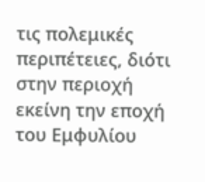τις πολεμικές περιπέτειες, διότι στην περιοχή εκείνη την εποχή του Εμφυλίου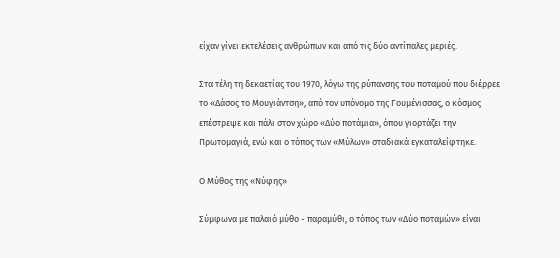είχαν γίνει εκτελέσεις ανθρώπων και από τις δύο αντίπαλες μεριές.

Στα τέλη τη δεκαετίας του 1970, λόγω της ρύπανσης του ποταμού που διέρρεε το «Δάσος το Μουγιάντση», από τον υπόνομο της Γουμένισσας, ο κόσμος επέστρεψε και πάλι στον χώρο «Δύο ποτάμια», όπου γιορτάζει την Πρωτομαγιά, ενώ και ο τόπος των «Μύλων» σταδιακά εγκαταλείφτηκε.

Ο Μύθος της «Νύφης»

Σύμφωνα με παλαιό μύθο - παραμύθι, ο τόπος των «Δύο ποταμών» είναι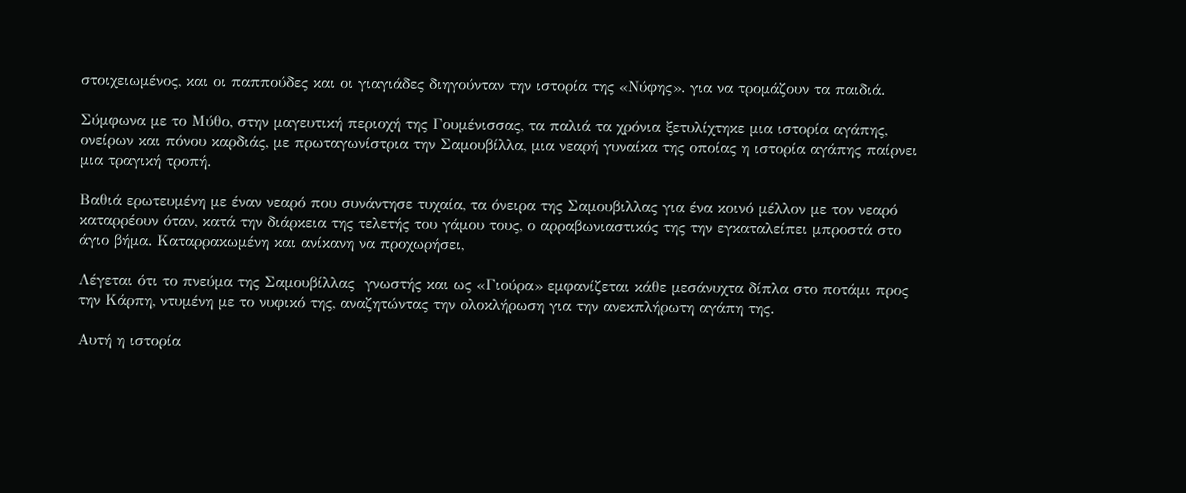στοιχειωμένος, και οι παππούδες και οι γιαγιάδες διηγούνταν την ιστορία της «Νύφης». για να τρομάζουν τα παιδιά.

Σύμφωνα με το Μύθο, στην μαγευτική περιοχή της Γουμένισσας, τα παλιά τα χρόνια ξετυλίχτηκε μια ιστορία αγάπης, ονείρων και πόνου καρδιάς, με πρωταγωνίστρια την Σαμουβίλλα, μια νεαρή γυναίκα της οποίας η ιστορία αγάπης παίρνει μια τραγική τροπή.

Βαθιά ερωτευμένη με έναν νεαρό που συνάντησε τυχαία, τα όνειρα της Σαμουβιλλας για ένα κοινό μέλλον με τον νεαρό καταρρέουν όταν, κατά την διάρκεια της τελετής του γάμου τους, ο αρραβωνιαστικός της την εγκαταλείπει μπροστά στο άγιο βήμα. Καταρρακωμένη και ανίκανη να προχωρήσει,

Λέγεται ότι το πνεύμα της Σαμουβίλλας  γνωστής και ως «Γιούρα» εμφανίζεται κάθε μεσάνυχτα δίπλα στο ποτάμι προς την Κάρπη, ντυμένη με το νυφικό της, αναζητώντας την ολοκλήρωση για την ανεκπλήρωτη αγάπη της.

Αυτή η ιστορία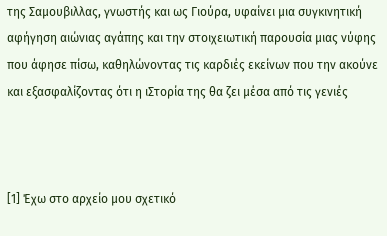της Σαμουβιλλας, γνωστής και ως Γιούρα, υφαίνει μια συγκινητική αφήγηση αιώνιας αγάπης και την στοιχειωτική παρουσία μιας νύφης που άφησε πίσω, καθηλώνοντας τις καρδιές εκείνων που την ακούνε και εξασφαλίζοντας ότι η ιΣτορία της θα ζει μέσα από τις γενιές



[1] Έχω στο αρχείο μου σχετικό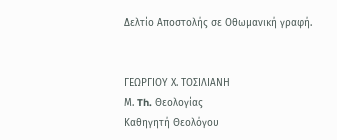Δελτίο Αποστολής σε Οθωμανική γραφή.


ΓΕΩΡΓΙΟΥ Χ. ΤΟΣΙΛΙΑΝΗ
Μ. Th. Θεολογίας
Καθηγητή Θεολόγου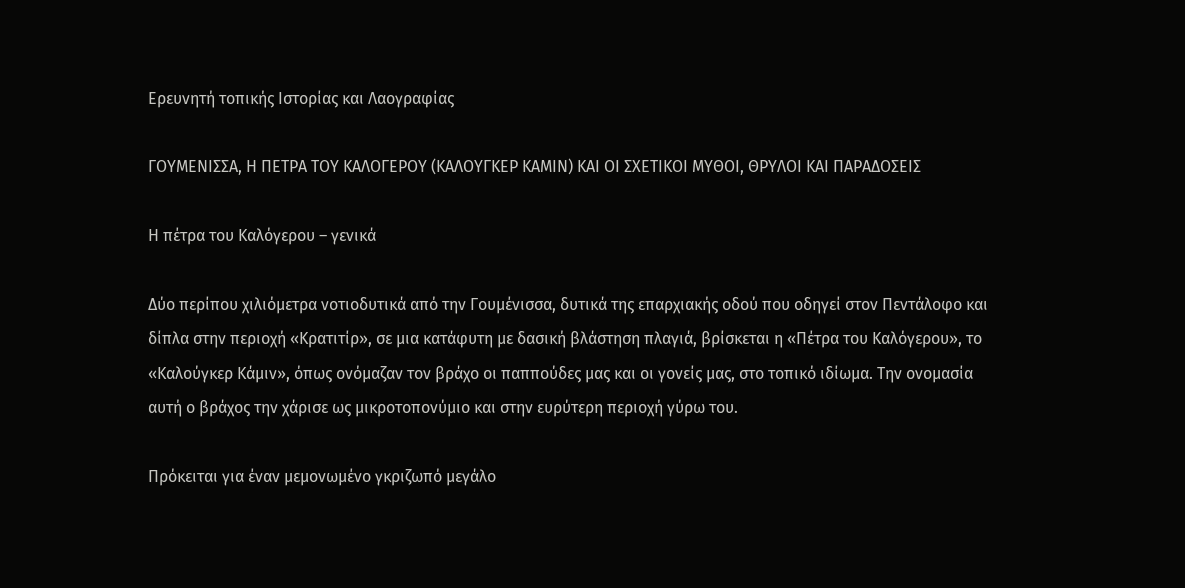Eρευνητή τοπικής Ιστορίας και Λαογραφίας

ΓΟΥΜΕΝΙΣΣΑ, Η ΠΕΤΡΑ ΤΟΥ ΚΑΛΟΓΕΡΟΥ (ΚΑΛΟΥΓΚΕΡ ΚΑΜΙΝ) ΚΑΙ ΟΙ ΣΧΕΤΙΚΟΙ ΜΥΘΟΙ, ΘΡΥΛΟΙ ΚΑΙ ΠΑΡΑΔΟΣΕΙΣ

Η πέτρα του Καλόγερου – γενικά

Δύο περίπου χιλιόμετρα νοτιοδυτικά από την Γουμένισσα, δυτικά της επαρχιακής οδού που οδηγεί στον Πεντάλοφο και δίπλα στην περιοχή «Κρατιτίρ», σε μια κατάφυτη με δασική βλάστηση πλαγιά, βρίσκεται η «Πέτρα του Καλόγερου», το  «Καλούγκερ Κάμιν», όπως ονόμαζαν τον βράχο οι παππούδες μας και οι γονείς μας, στο τοπικό ιδίωμα. Την ονομασία αυτή ο βράχος την χάρισε ως μικροτοπονύμιο και στην ευρύτερη περιοχή γύρω του.

Πρόκειται για έναν μεμονωμένο γκριζωπό μεγάλο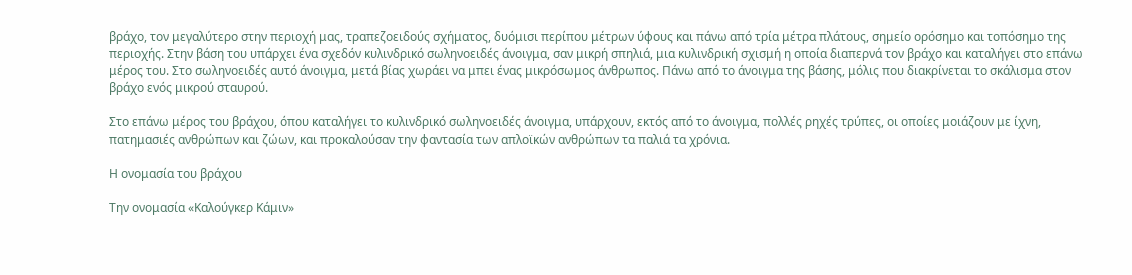βράχο, τον μεγαλύτερο στην περιοχή μας, τραπεζοειδούς σχήματος, δυόμισι περίπου μέτρων ύφους και πάνω από τρία μέτρα πλάτους, σημείο ορόσημο και τοπόσημο της περιοχής. Στην βάση του υπάρχει ένα σχεδόν κυλινδρικό σωληνοειδές άνοιγμα, σαν μικρή σπηλιά, μια κυλινδρική σχισμή η οποία διαπερνά τον βράχο και καταλήγει στο επάνω μέρος του. Στο σωληνοειδές αυτό άνοιγμα, μετά βίας χωράει να μπει ένας μικρόσωμος άνθρωπος. Πάνω από το άνοιγμα της βάσης, μόλις που διακρίνεται το σκάλισμα στον βράχο ενός μικρού σταυρού.

Στο επάνω μέρος του βράχου, όπου καταλήγει το κυλινδρικό σωληνοειδές άνοιγμα, υπάρχουν, εκτός από το άνοιγμα, πολλές ρηχές τρύπες, οι οποίες μοιάζουν με ίχνη, πατημασιές ανθρώπων και ζώων, και προκαλούσαν την φαντασία των απλοϊκών ανθρώπων τα παλιά τα χρόνια.

Η ονομασία του βράχου

Την ονομασία «Καλούγκερ Κάμιν»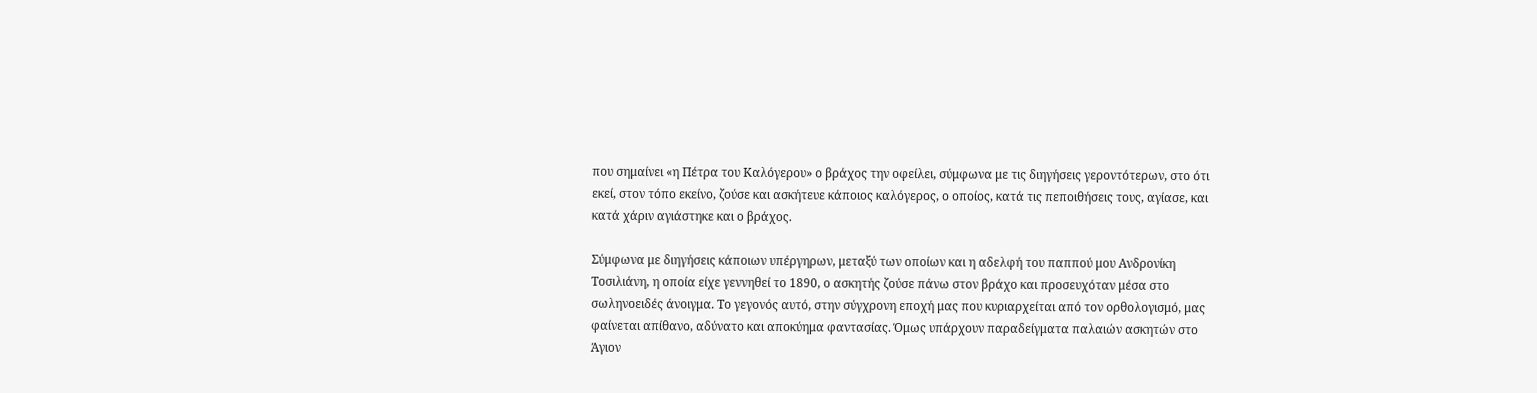που σημαίνει «η Πέτρα του Καλόγερου» ο βράχος την οφείλει, σύμφωνα με τις διηγήσεις γεροντότερων, στο ότι εκεί, στον τόπο εκείνο, ζούσε και ασκήτευε κάποιος καλόγερος, ο οποίος, κατά τις πεποιθήσεις τους, αγίασε, και κατά χάριν αγιάστηκε και ο βράχος.

Σύμφωνα με διηγήσεις κάποιων υπέργηρων, μεταξύ των οποίων και η αδελφή του παππού μου Ανδρονίκη Τοσιλιάνη, η οποία είχε γεννηθεί το 1890, ο ασκητής ζούσε πάνω στον βράχο και προσευχόταν μέσα στο σωληνοειδές άνοιγμα. Το γεγονός αυτό, στην σύγχρονη εποχή μας που κυριαρχείται από τον ορθολογισμό, μας φαίνεται απίθανο, αδύνατο και αποκύημα φαντασίας. Όμως υπάρχουν παραδείγματα παλαιών ασκητών στο Άγιον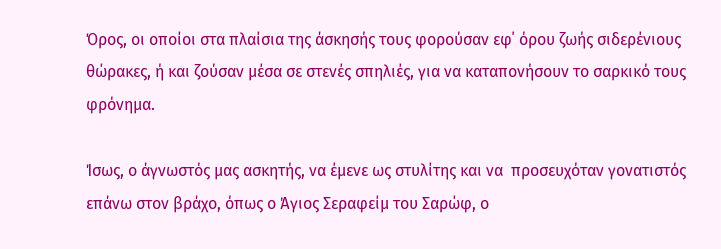Όρος, οι οποίοι στα πλαίσια της άσκησής τους φορούσαν εφ΄ όρου ζωής σιδερένιους θώρακες, ή και ζούσαν μέσα σε στενές σπηλιές, για να καταπονήσουν το σαρκικό τους φρόνημα.

Ίσως, ο άγνωστός μας ασκητής, να έμενε ως στυλίτης και να  προσευχόταν γονατιστός επάνω στον βράχο, όπως ο Άγιος Σεραφείμ του Σαρώφ, ο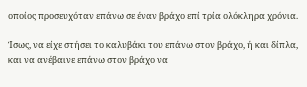οποίος προσευχόταν επάνω σε έναν βράχο επί τρία ολόκληρα χρόνια.

Ίσως, να είχε στήσει το καλυβάκι του επάνω στον βράχο, ή και δίπλα, και να ανέβαινε επάνω στον βράχο να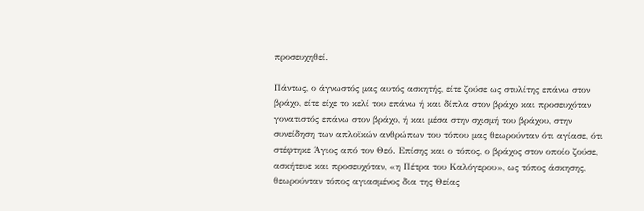προσευχηθεί.

Πάντως, ο άγνωστός μας αυτός ασκητής, είτε ζούσε ως στυλίτης επάνω στον βράχο, είτε είχε το κελί του επάνω ή και δίπλα στον βράχο και προσευχόταν γονατιστός επάνω στον βράχο, ή και μέσα στην σχισμή του βράχου, στην συνείδηση των απλοϊκών ανθρώπων του τόπου μας θεωρούνταν ότι αγίασε, ότι στέφτηκε Άγιος από τον Θεό. Επίσης και ο τόπος, ο βράχος στον οποίο ζούσε, ασκήτευε και προσευχόταν, «η Πέτρα του Καλόγερου», ως τόπος άσκησης, θεωρούνταν τόπος αγιασμένος δια της Θείας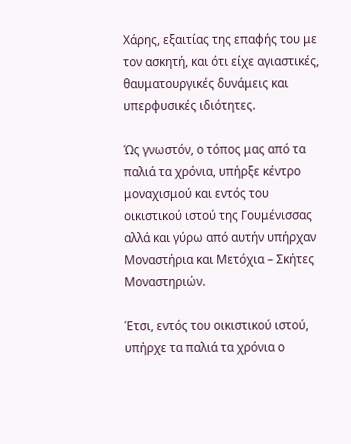Χάρης, εξαιτίας της επαφής του με τον ασκητή, και ότι είχε αγιαστικές, θαυματουργικές δυνάμεις και υπερφυσικές ιδιότητες.

Ώς γνωστόν, ο τόπος μας από τα παλιά τα χρόνια, υπήρξε κέντρο μοναχισμού και εντός του οικιστικού ιστού της Γουμένισσας αλλά και γύρω από αυτήν υπήρχαν Μοναστήρια και Μετόχια – Σκήτες Μοναστηριών.

Έτσι, εντός του οικιστικού ιστού, υπήρχε τα παλιά τα χρόνια ο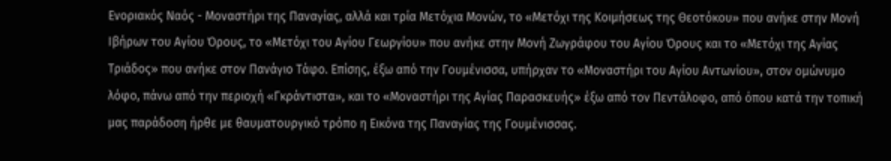Ενοριακός Ναός - Μοναστήρι της Παναγίας, αλλά και τρία Μετόχια Μονών, το «Μετόχι της Κοιμήσεως της Θεοτόκου» που ανήκε στην Μονή Ιβήρων του Αγίου Όρους, το «Μετόχι του Αγίου Γεωργίου» που ανήκε στην Μονή Ζωγράφου του Αγίου Όρους και το «Μετόχι της Αγίας Τριάδος» που ανήκε στον Πανάγιο Τάφο. Επίσης, έξω από την Γουμένισσα, υπήρχαν το «Μοναστήρι του Αγίου Αντωνίου», στον ομώνυμο λόφο, πάνω από την περιοχή «Γκράντιστα», και το «Μοναστήρι της Αγίας Παρασκευής» έξω από τον Πεντάλοφο, από όπου κατά την τοπική μας παράδοση ήρθε με θαυματουργικό τρόπο η Εικόνα της Παναγίας της Γουμένισσας.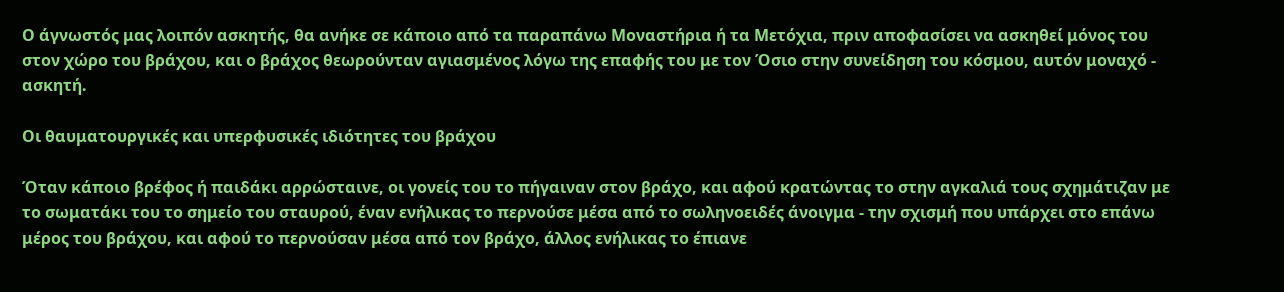Ο άγνωστός μας λοιπόν ασκητής, θα ανήκε σε κάποιο από τα παραπάνω Μοναστήρια ή τα Μετόχια, πριν αποφασίσει να ασκηθεί μόνος του στον χώρο του βράχου, και ο βράχος θεωρούνταν αγιασμένος λόγω της επαφής του με τον Όσιο στην συνείδηση του κόσμου, αυτόν μοναχό - ασκητή.

Οι θαυματουργικές και υπερφυσικές ιδιότητες του βράχου

Όταν κάποιο βρέφος ή παιδάκι αρρώσταινε, οι γονείς του το πήγαιναν στον βράχο, και αφού κρατώντας το στην αγκαλιά τους σχημάτιζαν με το σωματάκι του το σημείο του σταυρού, έναν ενήλικας το περνούσε μέσα από το σωληνοειδές άνοιγμα - την σχισμή που υπάρχει στο επάνω μέρος του βράχου, και αφού το περνούσαν μέσα από τον βράχο, άλλος ενήλικας το έπιανε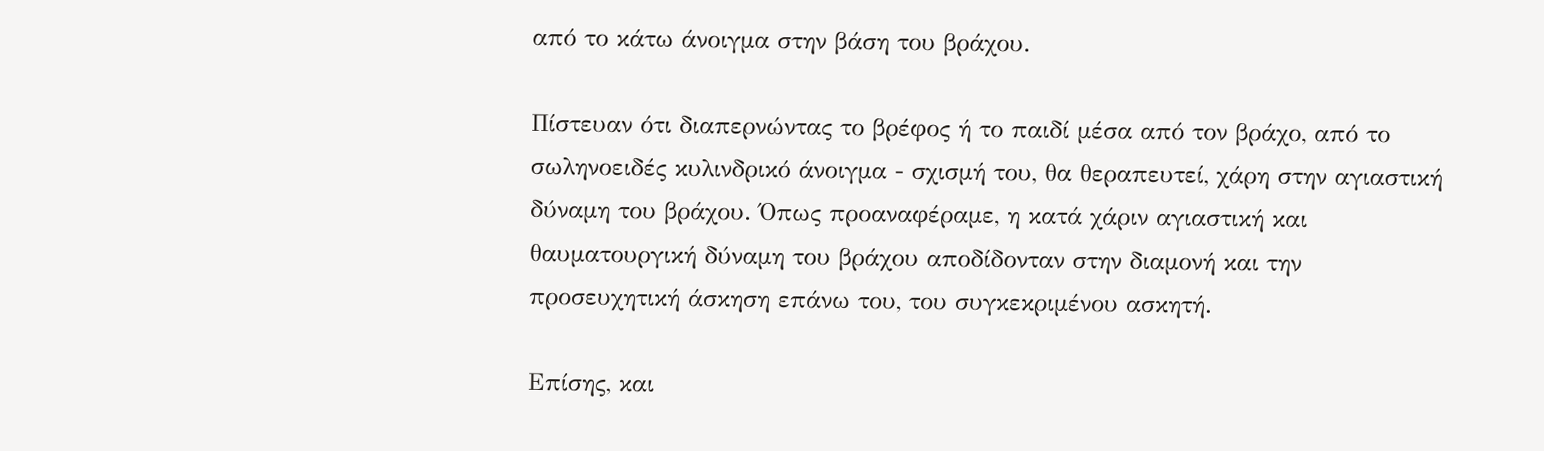από το κάτω άνοιγμα στην βάση του βράχου.

Πίστευαν ότι διαπερνώντας το βρέφος ή το παιδί μέσα από τον βράχο, από το σωληνοειδές κυλινδρικό άνοιγμα - σχισμή του, θα θεραπευτεί, χάρη στην αγιαστική δύναμη του βράχου. Όπως προαναφέραμε, η κατά χάριν αγιαστική και θαυματουργική δύναμη του βράχου αποδίδονταν στην διαμονή και την προσευχητική άσκηση επάνω του, του συγκεκριμένου ασκητή.

Επίσης, και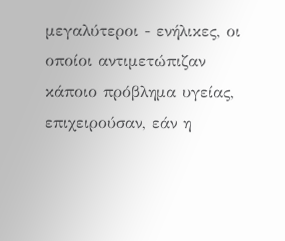μεγαλύτεροι - ενήλικες, οι οποίοι αντιμετώπιζαν κάποιο πρόβλημα υγείας, επιχειρούσαν, εάν η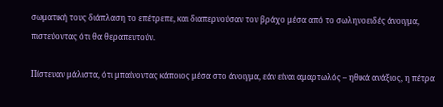σωματική τους διάπλαση το επέτρεπε, και διαπερνούσαν τον βράχο μέσα από το σωληνοειδές άνοιγμα, πιστεύοντας ότι θα θεραπευτούν.

Πίστευαν μάλιστα, ότι μπαίνοντας κάποιος μέσα στο άνοιγμα, εάν είναι αμαρτωλός – ηθικά ανάξιος, η πέτρα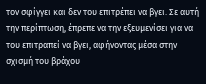τον σφίγγει και δεν του επιτρέπει να βγει. Σε αυτή την περίπτωση, έπρεπε να την εξευμενίσει για να του επιτραπεί να βγει, αφήνοντας μέσα στην σχισμή του βράχου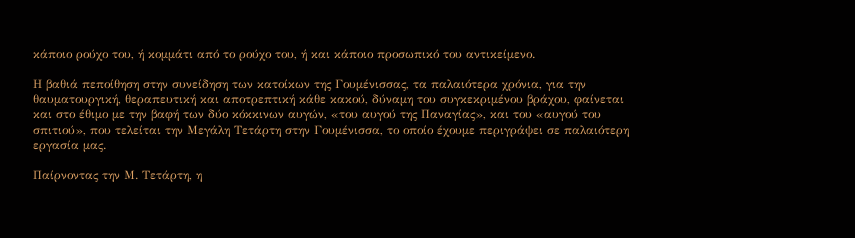κάποιο ρούχο του, ή κομμάτι από το ρούχο του, ή και κάποιο προσωπικό του αντικείμενο.

Η βαθιά πεποίθηση στην συνείδηση των κατοίκων της Γουμένισσας, τα παλαιότερα χρόνια, για την θαυματουργική, θεραπευτική και αποτρεπτική κάθε κακού, δύναμη του συγκεκριμένου βράχου, φαίνεται και στο έθιμο με την βαφή των δύο κόκκινων αυγών, «του αυγού της Παναγίας», και του «αυγού του σπιτιού», που τελείται την Μεγάλη Τετάρτη στην Γουμένισσα, το οποίο έχουμε περιγράψει σε παλαιότερη εργασία μας.

Παίρνοντας την Μ. Τετάρτη, η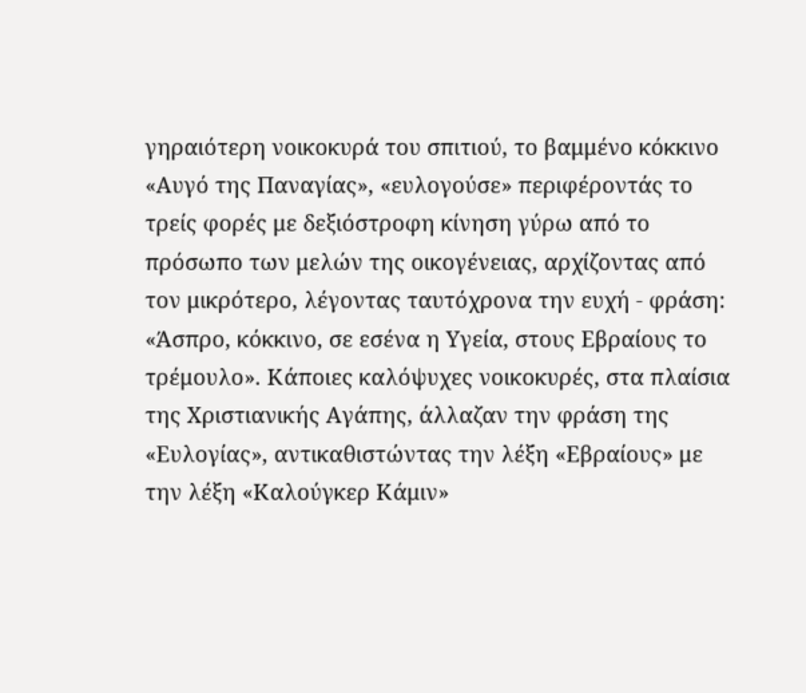γηραιότερη νοικοκυρά του σπιτιού, το βαμμένο κόκκινο «Αυγό της Παναγίας», «ευλογούσε» περιφέροντάς το τρείς φορές με δεξιόστροφη κίνηση γύρω από το πρόσωπο των μελών της οικογένειας, αρχίζοντας από τον μικρότερο, λέγοντας ταυτόχρονα την ευχή - φράση: «Άσπρο, κόκκινο, σε εσένα η Υγεία, στους Εβραίους το τρέμουλο». Κάποιες καλόψυχες νοικοκυρές, στα πλαίσια της Χριστιανικής Αγάπης, άλλαζαν την φράση της «Ευλογίας», αντικαθιστώντας την λέξη «Εβραίους» με την λέξη «Καλούγκερ Κάμιν»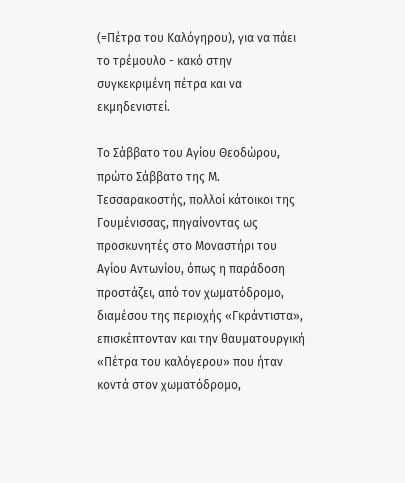(=Πέτρα του Καλόγηρου), για να πάει το τρέμουλο - κακό στην συγκεκριμένη πέτρα και να εκμηδενιστεί.

Το Σάββατο του Αγίου Θεοδώρου, πρώτο Σάββατο της Μ. Τεσσαρακοστής, πολλοί κάτοικοι της Γουμένισσας, πηγαίνοντας ως προσκυνητές στο Μοναστήρι του Αγίου Αντωνίου, όπως η παράδοση προστάζει, από τον χωματόδρομο, διαμέσου της περιοχής «Γκράντιστα», επισκέπτονταν και την θαυματουργική «Πέτρα του καλόγερου» που ήταν κοντά στον χωματόδρομο,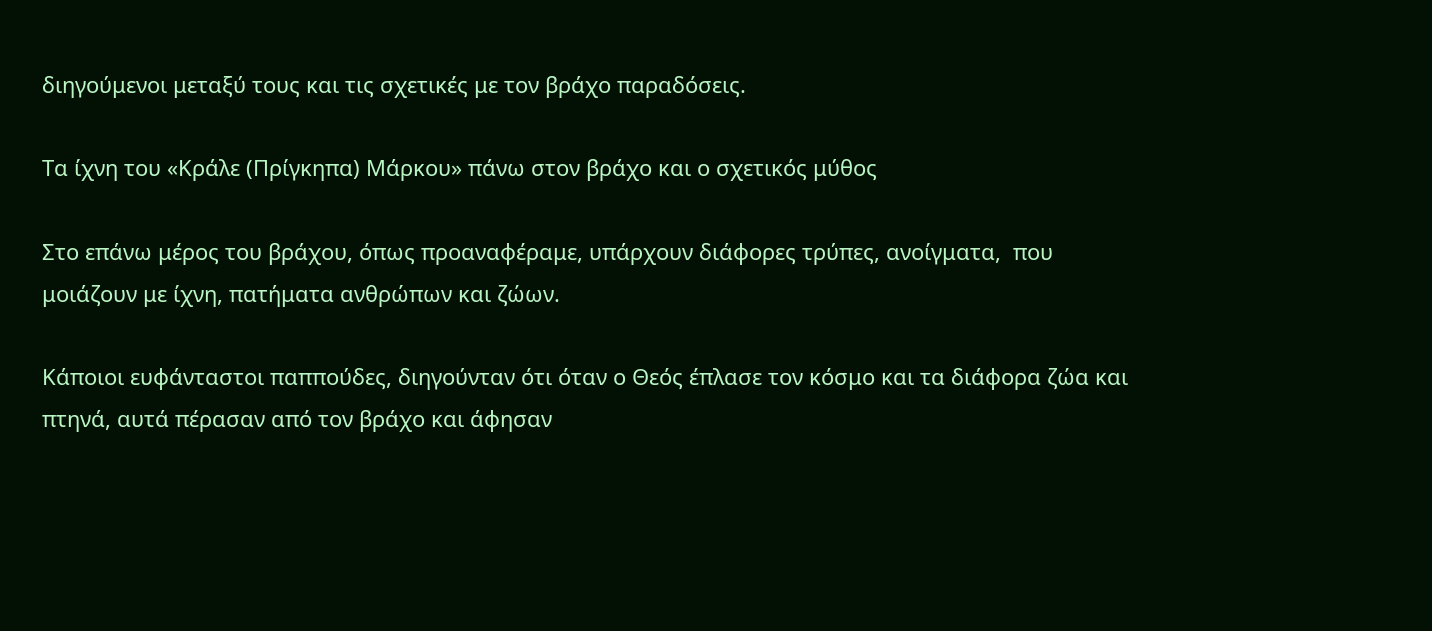διηγούμενοι μεταξύ τους και τις σχετικές με τον βράχο παραδόσεις.

Τα ίχνη του «Κράλε (Πρίγκηπα) Μάρκου» πάνω στον βράχο και ο σχετικός μύθος

Στο επάνω μέρος του βράχου, όπως προαναφέραμε, υπάρχουν διάφορες τρύπες, ανοίγματα,  που μοιάζουν με ίχνη, πατήματα ανθρώπων και ζώων.

Κάποιοι ευφάνταστοι παππούδες, διηγούνταν ότι όταν ο Θεός έπλασε τον κόσμο και τα διάφορα ζώα και πτηνά, αυτά πέρασαν από τον βράχο και άφησαν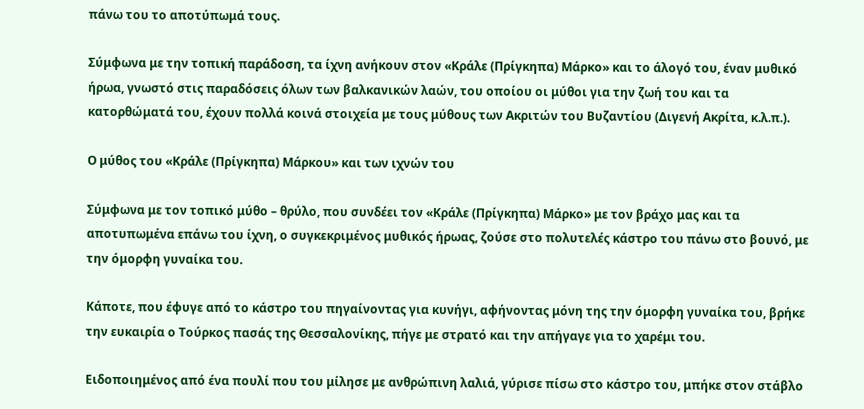πάνω του το αποτύπωμά τους.

Σύμφωνα με την τοπική παράδοση, τα ίχνη ανήκουν στον «Κράλε (Πρίγκηπα) Μάρκο» και το άλογό του, έναν μυθικό ήρωα, γνωστό στις παραδόσεις όλων των βαλκανικών λαών, του οποίου οι μύθοι για την ζωή του και τα κατορθώματά του, έχουν πολλά κοινά στοιχεία με τους μύθους των Ακριτών του Βυζαντίου (Διγενή Ακρίτα, κ.λ.π.).

Ο μύθος του «Κράλε (Πρίγκηπα) Μάρκου» και των ιχνών του

Σύμφωνα με τον τοπικό μύθο – θρύλο, που συνδέει τον «Κράλε (Πρίγκηπα) Μάρκο» με τον βράχο μας και τα αποτυπωμένα επάνω του ίχνη, ο συγκεκριμένος μυθικός ήρωας, ζούσε στο πολυτελές κάστρο του πάνω στο βουνό, με την όμορφη γυναίκα του.

Κάποτε, που έφυγε από το κάστρο του πηγαίνοντας για κυνήγι, αφήνοντας μόνη της την όμορφη γυναίκα του, βρήκε την ευκαιρία ο Τούρκος πασάς της Θεσσαλονίκης, πήγε με στρατό και την απήγαγε για το χαρέμι του.

Ειδοποιημένος από ένα πουλί που του μίλησε με ανθρώπινη λαλιά, γύρισε πίσω στο κάστρο του, μπήκε στον στάβλο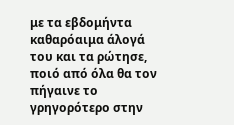με τα εβδομήντα καθαρόαιμα άλογά του και τα ρώτησε, ποιό από όλα θα τον πήγαινε το γρηγορότερο στην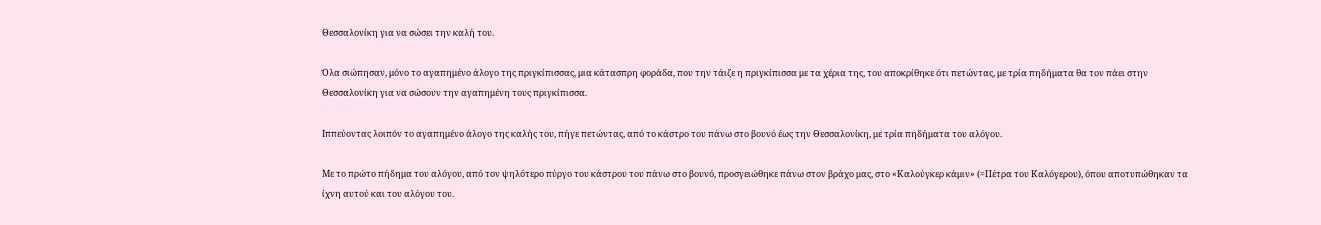Θεσσαλονίκη για να σώσει την καλή του.

Όλα σιώπησαν, μόνο το αγαπημένο άλογο της πριγκίπισσας, μια κάτασπρη φοράδα, που την τάιζε η πριγκίπισσα με τα χέρια της, του αποκρίθηκε ότι πετώντας, με τρία πηδήματα θα τον πάει στην Θεσσαλονίκη για να σώσουν την αγαπημένη τους πριγκίπισσα.

Ιππεύοντας λοιπόν το αγαπημένο άλογο της καλής του, πήγε πετώντας, από το κάστρο του πάνω στο βουνό έως την Θεσσαλονίκη, με τρία πηδήματα του αλόγου.

Με το πρώτο πήδημα του αλόγου, από τον ψηλότερο πύργο του κάστρου του πάνω στο βουνό, προσγειώθηκε πάνω στον βράχο μας, στο «Καλούγκερ κάμιν» (=Πέτρα του Καλόγερου), όπου αποτυπώθηκαν τα ίχνη αυτού και του αλόγου του.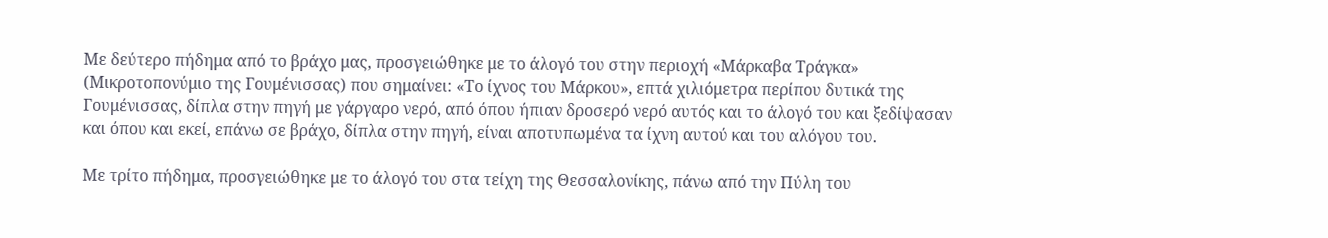Με δεύτερο πήδημα από το βράχο μας, προσγειώθηκε με το άλογό του στην περιοχή «Μάρκαβα Τράγκα» (Μικροτοπονύμιο της Γουμένισσας) που σημαίνει: «Το ίχνος του Μάρκου», επτά χιλιόμετρα περίπου δυτικά της Γουμένισσας, δίπλα στην πηγή με γάργαρο νερό, από όπου ήπιαν δροσερό νερό αυτός και το άλογό του και ξεδίψασαν και όπου και εκεί, επάνω σε βράχο, δίπλα στην πηγή, είναι αποτυπωμένα τα ίχνη αυτού και του αλόγου του.

Με τρίτο πήδημα, προσγειώθηκε με το άλογό του στα τείχη της Θεσσαλονίκης, πάνω από την Πύλη του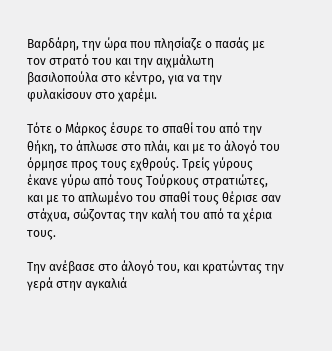Βαρδάρη, την ώρα που πλησίαζε ο πασάς με τον στρατό του και την αιχμάλωτη βασιλοπούλα στο κέντρο, για να την φυλακίσουν στο χαρέμι.

Τότε ο Μάρκος έσυρε το σπαθί του από την θήκη, το άπλωσε στο πλάι, και με το άλογό του όρμησε προς τους εχθρούς. Τρείς γύρους έκανε γύρω από τους Τούρκους στρατιώτες, και με το απλωμένο του σπαθί τους θέρισε σαν στάχυα, σώζοντας την καλή του από τα χέρια τους.

Την ανέβασε στο άλογό του, και κρατώντας την γερά στην αγκαλιά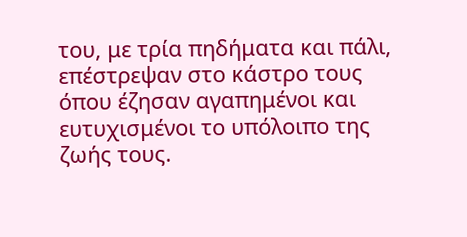του, με τρία πηδήματα και πάλι, επέστρεψαν στο κάστρο τους όπου έζησαν αγαπημένοι και ευτυχισμένοι το υπόλοιπο της ζωής τους.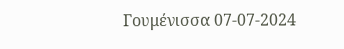Γουμένισσα 07-07-2024